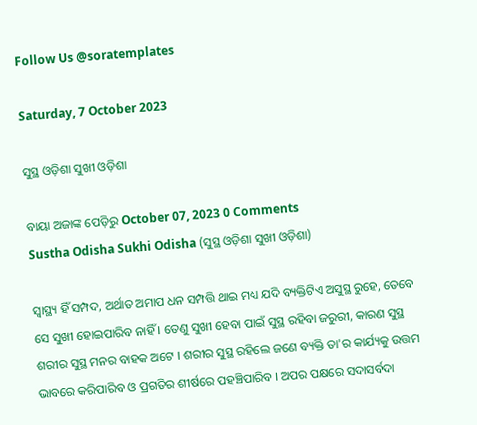Follow Us @soratemplates

Saturday, 7 October 2023

ସୁସ୍ଥ ଓଡ଼ିଶା ସୁଖୀ ଓଡ଼ିଶା

ବାୟା ଅଜାଙ୍କ ପେଡ଼ିରୁ October 07, 2023 0 Comments
Sustha Odisha Sukhi Odisha (ସୁସ୍ଥ ଓଡ଼ିଶା ସୁଖୀ ଓଡ଼ିଶା)

ସ୍ୱାସ୍ଥ୍ୟ ହିଁ ସମ୍ପଦ, ଅର୍ଥାତ ଅମାପ ଧନ ସମ୍ପତ୍ତି ଥାଇ ମଧ୍ୟ ଯଦି ବ୍ୟକ୍ତିଟିଏ ଅସୁସ୍ଥ ରୁହେ, ତେବେ ସେ ସୁଖୀ ହୋଇପାରିବ ନାହିଁ । ତେଣୁ ସୁଖୀ ହେବା ପାଇଁ ସୁସ୍ଥ ରହିବା ଜରୁରୀ, କାରଣ ସୁସ୍ଥ ଶରୀର ସୁସ୍ଥ ମନର ବାହକ ଅଟେ । ଶରୀର ସୁସ୍ଥ ରହିଲେ ଜଣେ ବ୍ୟକ୍ତି ତା'ର କାର୍ଯ୍ୟକୁ ଉତ୍ତମ ଭାବରେ କରିପାରିବ ଓ ପ୍ରଗତିର ଶୀର୍ଷରେ ପହଞ୍ଚିପାରିବ । ଅପର ପକ୍ଷରେ ସଦାସର୍ବଦା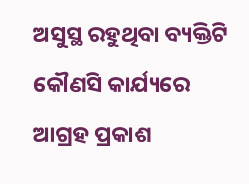ଅସୁସ୍ଥ ରହୁଥିବା ବ୍ୟକ୍ତିଟି କୌଣସି କାର୍ଯ୍ୟରେ ଆଗ୍ରହ ପ୍ରକାଶ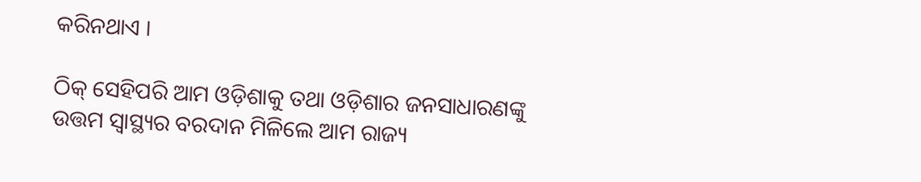କରିନଥାଏ ।

ଠିକ୍ ସେହିପରି ଆମ ଓଡ଼ିଶାକୁ ତଥା ଓଡ଼ିଶାର ଜନସାଧାରଣଙ୍କୁ ଉତ୍ତମ ସ୍ୱାସ୍ଥ୍ୟର ବରଦାନ ମିଳିଲେ ଆମ ରାଜ୍ୟ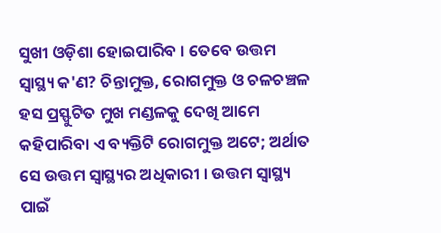ସୁଖୀ ଓଡ଼ିଶା ହୋଇପାରିବ । ତେବେ ଉତ୍ତମ ସ୍ୱାସ୍ଥ୍ୟ କ'ଣ? ଚିନ୍ତାମୁକ୍ତ, ରୋଗମୁକ୍ତ ଓ ଚଳଚଞ୍ଚଳ ହସ ପ୍ରସ୍ଫୁଟିତ ମୁଖ ମଣ୍ଡଳକୁ ଦେଖି ଆମେ କହିପାରିବା ଏ ବ୍ୟକ୍ତିଟି ରୋଗମୁକ୍ତ ଅଟେ; ଅର୍ଥାତ ସେ ଉତ୍ତମ ସ୍ୱାସ୍ଥ୍ୟର ଅଧିକାରୀ । ଉତ୍ତମ ସ୍ୱାସ୍ଥ୍ୟ ପାଇଁ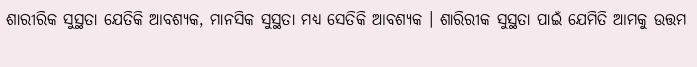ଶାରୀରିକ ସୁସ୍ଥତା ଯେତିକି ଆବଶ୍ୟକ, ମାନସିକ ସୁସ୍ଥତା ମଧ୍ୟ ସେତିକି ଆବଶ୍ୟକ । ଶାରିରୀକ ସୁସ୍ଥତା ପାଇଁ ଯେମିତି ଆମକୁ ଉତ୍ତମ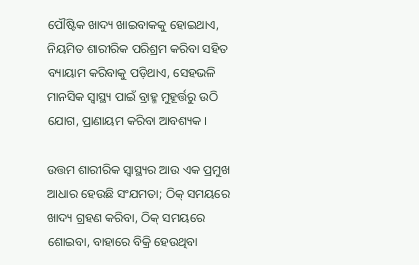ପୌଷ୍ଟିକ ଖାଦ୍ୟ ଖାଇବାକକୁ ହୋଇଥାଏ, ନିୟମିତ ଶାରୀରିକ ପରିଶ୍ରମ କରିବା ସହିତ ବ୍ୟାୟାମ କରିବାକୁ ପଡ଼ିଥାଏ, ସେହଭଳି ମାନସିକ ସ୍ୱାସ୍ଥ୍ୟ ପାଇଁ ବ୍ରାହ୍ମ ମୁହୂର୍ତ୍ତରୁ ଉଠି ଯୋଗ, ପ୍ରାଣାୟମ କରିବା ଆବଶ୍ୟକ ।

ଉତ୍ତମ ଶାରୀରିକ ସ୍ୱାସ୍ଥ୍ୟର ଆଉ ଏକ ପ୍ରମୁଖ ଆଧାର ହେଉଛି ସଂଯମତା; ଠିକ୍ ସମୟରେ ଖାଦ୍ୟ ଗ୍ରହଣ କରିବା, ଠିକ୍ ସମୟରେ ଶୋଇବା, ବାହାରେ ବିକ୍ରି ହେଉଥିବା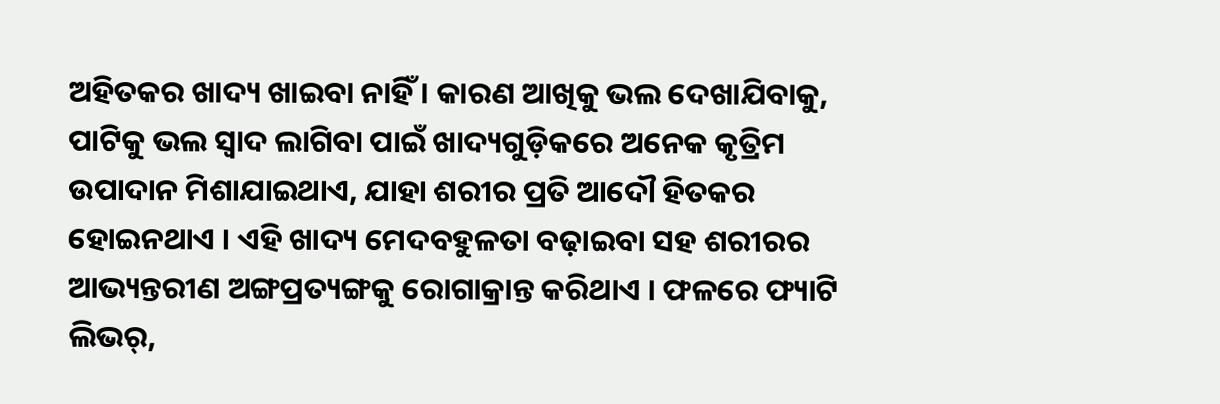ଅହିତକର ଖାଦ୍ୟ ଖାଇବା ନାହିଁ । କାରଣ ଆଖିକୁ ଭଲ ଦେଖାଯିବାକୁ, ପାଟିକୁ ଭଲ ସ୍ୱାଦ ଲାଗିବା ପାଇଁ ଖାଦ୍ୟଗୁଡ଼ିକରେ ଅନେକ କୃତ୍ରିମ ଉପାଦାନ ମିଶାଯାଇଥାଏ, ଯାହା ଶରୀର ପ୍ରତି ଆଦୌ ହିତକର ହୋଇନଥାଏ । ଏହି ଖାଦ୍ୟ ମେଦବହୁଳତା ବଢ଼ାଇବା ସହ ଶରୀରର ଆଭ୍ୟନ୍ତରୀଣ ଅଙ୍ଗପ୍ରତ୍ୟଙ୍ଗକୁ ରୋଗାକ୍ରାନ୍ତ କରିଥାଏ । ଫଳରେ ଫ୍ୟାଟି ଲିଭର୍,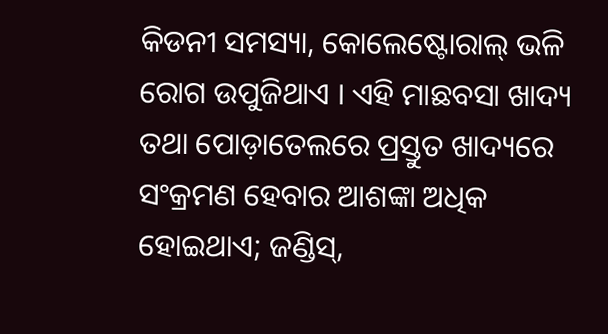କିଡନୀ ସମସ୍ୟା, କୋଲେଷ୍ଟୋରାଲ୍ ଭଳି ରୋଗ ଉପୁଜିଥାଏ । ଏହି ମାଛବସା ଖାଦ୍ୟ ତଥା ପୋଡ଼ାତେଲରେ ପ୍ରସ୍ତୁତ ଖାଦ୍ୟରେ ସଂକ୍ରମଣ ହେବାର ଆଶଙ୍କା ଅଧିକ ହୋଇଥାଏ; ଜଣ୍ଡିସ୍,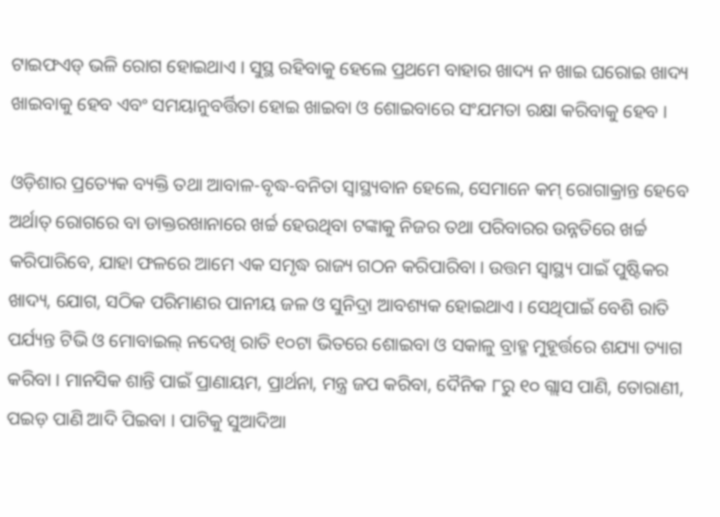ଟାଇଫଏଡ୍ ଭଳି ରୋଗ ହୋଇଥାଏ । ସୁସ୍ଥ ରହିବାକୁ ହେଲେ ପ୍ରଥମେ ବାହାର ଖାଦ୍ୟ ନ ଖାଇ ଘରୋଇ ଖାଦ୍ୟ ଖାଇବାକୁ ହେବ ଏବଂ ସମୟାନୁବର୍ତ୍ତିତା ହୋଇ ଖାଇବା ଓ ଶୋଇବାରେ ସଂଯମତା ରକ୍ଷା କରିବାକୁ ହେବ ।

ଓଡ଼ିଶାର ପ୍ରତ୍ୟେକ ବ୍ୟକ୍ତି ତଥା ଆବାଳ-ବୃଦ୍ଧ-ବନିତା ସ୍ୱାସ୍ଥ୍ୟବାନ ହେଲେ, ସେମାନେ କମ୍ ରୋଗାକ୍ରାନ୍ତ ହେବେ ଅର୍ଥାତ୍ ରୋଗରେ ବା ଡାକ୍ତରଖାନାରେ ଖର୍ଚ୍ଚ ହେଉଥିବା ଟଙ୍କାକୁ ନିଜର ତଥା ପରିବାରର ଉନ୍ନତିରେ ଖର୍ଚ୍ଚ କରିପାରିବେ, ଯାହା ଫଳରେ ଆମେ ଏକ ସମୃଦ୍ଧ ରାଜ୍ୟ ଗଠନ କରିପାରିବା । ଉତ୍ତମ ସ୍ୱାସ୍ଥ୍ୟ ପାଇଁ ପୁଷ୍ଟିକର ଖାଦ୍ୟ, ଯୋଗ, ସଠିକ ପରିମାଣର ପାନୀୟ ଜଳ ଓ ସୁନିଦ୍ରା ଆବଶ୍ୟକ ହୋଇଥାଏ । ସେଥିପାଇଁ ବେଶି ରାତି ପର୍ଯ୍ୟନ୍ତ ଟିଭି ଓ ମୋବାଇଲ୍ ନଦେଖି ରାତି ୧୦ଟା ଭିତରେ ଶୋଇବା ଓ ସକାଳୁ ବ୍ରାହ୍ମ ମୁହୂର୍ତ୍ତରେ ଶଯ୍ୟା ତ୍ୟାଗ କରିବା । ମାନସିକ ଶାନ୍ତି ପାଇଁ ପ୍ରାଣାୟମ, ପ୍ରାର୍ଥନା, ମନ୍ତ୍ର ଜପ କରିବା, ଦୈନିକ ୮ରୁ ୧୦ ଗ୍ଲାସ ପାଣି, ତୋରାଣୀ, ପଇଡ଼ ପାଣି ଆଦି ପିଇବା । ପାଟିକୁ ସୁଆଦିଆ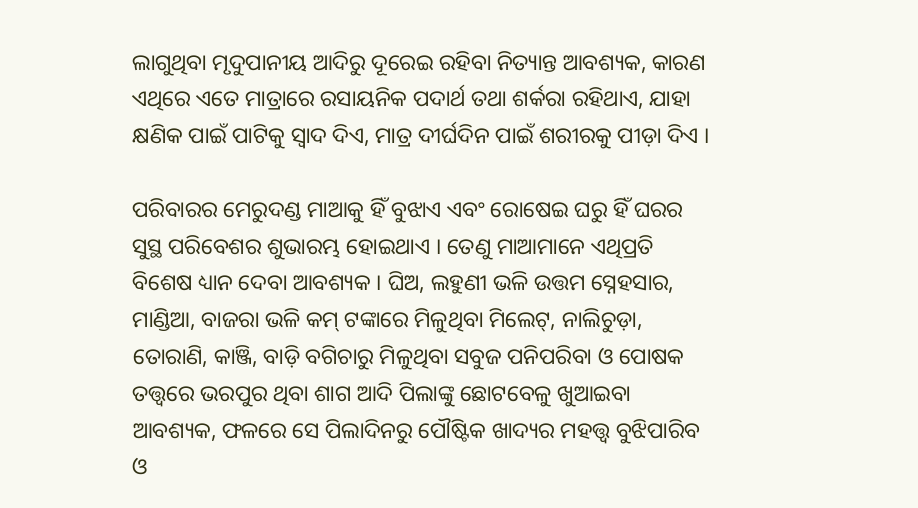ଲାଗୁଥିବା ମୃଦୁପାନୀୟ ଆଦିରୁ ଦୂରେଇ ରହିବା ନିତ୍ୟାନ୍ତ ଆବଶ୍ୟକ, କାରଣ ଏଥିରେ ଏତେ ମାତ୍ରାରେ ରସାୟନିକ ପଦାର୍ଥ ତଥା ଶର୍କରା ରହିଥାଏ, ଯାହା କ୍ଷଣିକ ପାଇଁ ପାଟିକୁ ସ୍ୱାଦ ଦିଏ, ମାତ୍ର ଦୀର୍ଘଦିନ ପାଇଁ ଶରୀରକୁ ପୀଡ଼ା ଦିଏ ।

ପରିବାରର ମେରୁଦଣ୍ଡ ମାଆକୁ ହିଁ ବୁଝାଏ ଏବଂ ରୋଷେଇ ଘରୁ ହିଁ ଘରର ସୁସ୍ଥ ପରିବେଶର ଶୁଭାରମ୍ଭ ହୋଇଥାଏ । ତେଣୁ ମାଆମାନେ ଏଥିପ୍ରତି ବିଶେଷ ଧ୍ୟାନ ଦେବା ଆବଶ୍ୟକ । ଘିଅ, ଲହୁଣୀ ଭଳି ଉତ୍ତମ ସ୍ନେହସାର, ମାଣ୍ଡିଆ, ବାଜରା ଭଳି କମ୍ ଟଙ୍କାରେ ମିଳୁଥିବା ମିଲେଟ୍, ନାଲିଚୁଡ଼ା, ତୋରାଣି, କାଞ୍ଜି, ବାଡ଼ି ବଗିଚାରୁ ମିଳୁଥିବା ସବୁଜ ପନିପରିବା ଓ ପୋଷକ ତତ୍ତ୍ୱରେ ଭରପୁର ଥିବା ଶାଗ ଆଦି ପିଲାଙ୍କୁ ଛୋଟବେଳୁ ଖୁଆଇବା ଆବଶ୍ୟକ, ଫଳରେ ସେ ପିଲାଦିନରୁ ପୌଷ୍ଟିକ ଖାଦ୍ୟର ମହତ୍ତ୍ୱ ବୁଝିପାରିବ ଓ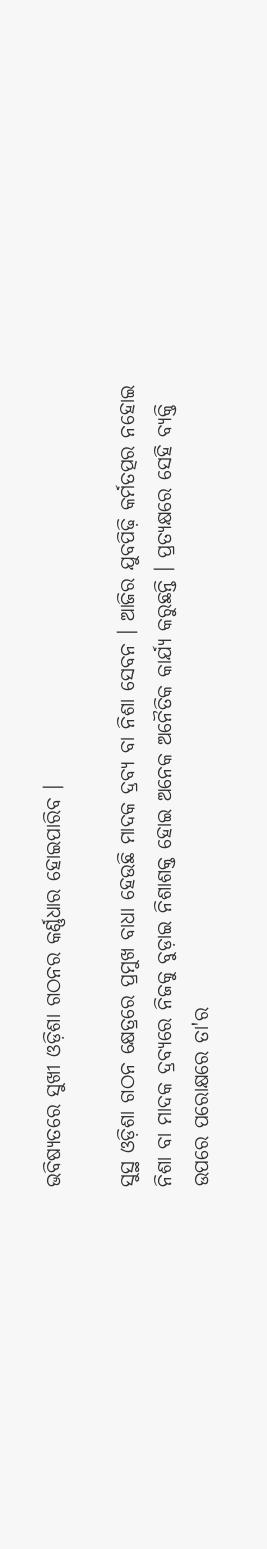ଭବିଷ୍ୟତରେ ସୁଖୀ ଓଡ଼ିଶା ଗଠନର କର୍ଣ୍ଣଧାର ହୋଇପାରିବ ।

ସୁସ୍ଥ ଓଡ଼ିଶା ଗଠନ କ୍ଷେତ୍ରରେ ପ୍ରମୁଖ ବାଧା ହେଉଛି ମାଦକ ଦ୍ରବ୍ୟ ବା ନିଶା ସେବନ । ଆଜିର ଯୁବପିଢ଼ି କର୍ମତତ୍ପର ନହୋଇ ନିଶା ବା ମାଦକ ଦ୍ରବ୍ୟରେ ନିଜକୁ ବୁଡ଼ାଇ ନିଶାଶକ୍ତ ହୋଇ ଅନେକ ଅନୈତିକ କାର୍ଯ୍ୟ କରୁଛନ୍ତି । ପ୍ରତ୍ୟକ୍ଷରେ ସେହି ବ୍ୟକ୍ତି ଉପରେ ପରୋକ୍ଷରେ ତା'ର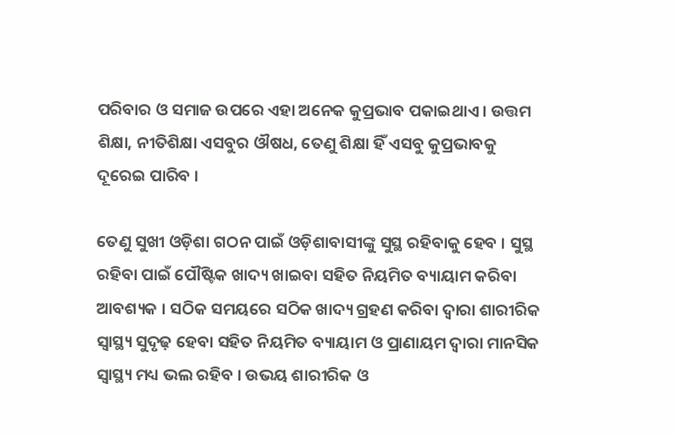ପରିବାର ଓ ସମାଜ ଉପରେ ଏହା ଅନେକ କୁପ୍ରଭାବ ପକାଇଥାଏ । ଉତ୍ତମ ଶିକ୍ଷା, ନୀତିଶିକ୍ଷା ଏସବୁର ଔଷଧ, ତେଣୁ ଶିକ୍ଷା ହିଁ ଏସବୁ କୁପ୍ରଭାବକୁ ଦୂରେଇ ପାରିବ ।

ତେଣୁ ସୁଖୀ ଓଡ଼ିଶା ଗଠନ ପାଇଁ ଓଡ଼ିଶାବାସୀଙ୍କୁ ସୁସ୍ଥ ରହିବାକୁ ହେବ । ସୁସ୍ଥ ରହିବା ପାଇଁ ପୌଷ୍ଟିକ ଖାଦ୍ୟ ଖାଇବା ସହିତ ନିୟମିତ ବ୍ୟାୟାମ କରିବା ଆବଶ୍ୟକ । ସଠିକ ସମୟରେ ସଠିକ ଖାଦ୍ୟ ଗ୍ରହଣ କରିବା ଦ୍ୱାରା ଶାରୀରିକ ସ୍ୱାସ୍ଥ୍ୟ ସୁଦୃଢ଼ ହେବା ସହିତ ନିୟମିତ ବ୍ୟାୟାମ ଓ ପ୍ରାଣାୟମ ଦ୍ୱାରା ମାନସିକ ସ୍ୱାସ୍ଥ୍ୟ ମଧ୍ୟ ଭଲ ରହିବ । ଉଭୟ ଶାରୀରିକ ଓ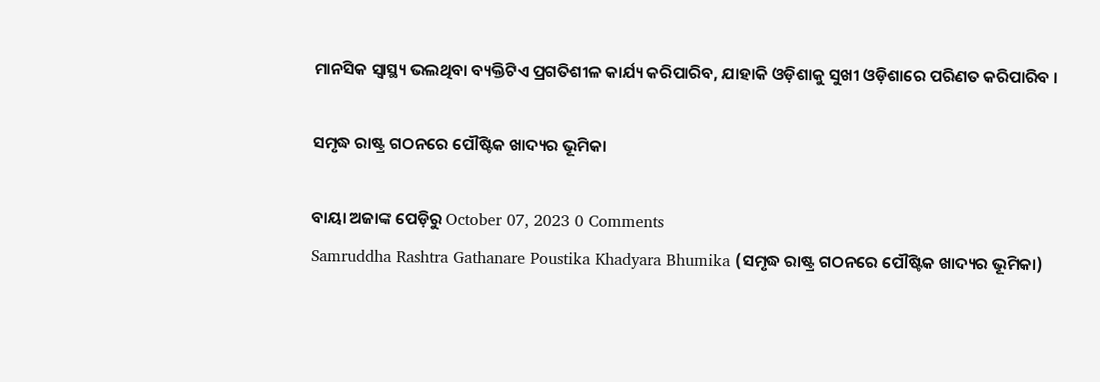ମାନସିକ ସ୍ୱାସ୍ଥ୍ୟ ଭଲଥିବା ବ୍ୟକ୍ତିଟିଏ ପ୍ରଗତିଶୀଳ କାର୍ଯ୍ୟ କରିପାରିବ, ଯାହାକି ଓଡ଼ିଶାକୁ ସୁଖୀ ଓଡ଼ିଶାରେ ପରିଣତ କରିପାରିବ ।

ସମୃଦ୍ଧ ରାଷ୍ଟ୍ର ଗଠନରେ ପୌଷ୍ଟିକ ଖାଦ୍ୟର ଭୂମିକା

ବାୟା ଅଜାଙ୍କ ପେଡ଼ିରୁ October 07, 2023 0 Comments
Samruddha Rashtra Gathanare Poustika Khadyara Bhumika (ସମୃଦ୍ଧ ରାଷ୍ଟ୍ର ଗଠନରେ ପୌଷ୍ଟିକ ଖାଦ୍ୟର ଭୂମିକା)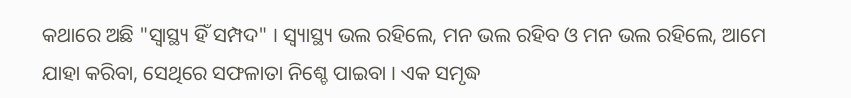କଥାରେ ଅଛି "ସ୍ୱାସ୍ଥ୍ୟ ହିଁ ସମ୍ପଦ" । ସ୍ୱ୍ୟାସ୍ଥ୍ୟ ଭଲ ରହିଲେ, ମନ ଭଲ ରହିବ ଓ ମନ ଭଲ ରହିଲେ, ଆମେ ଯାହା କରିବା, ସେଥିରେ ସଫଳାତା ନିଶ୍ଚେ ପାଇବା । ଏକ ସମୃଦ୍ଧ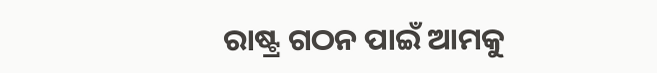ରାଷ୍ଟ୍ର ଗଠନ ପାଇଁ ଆମକୁ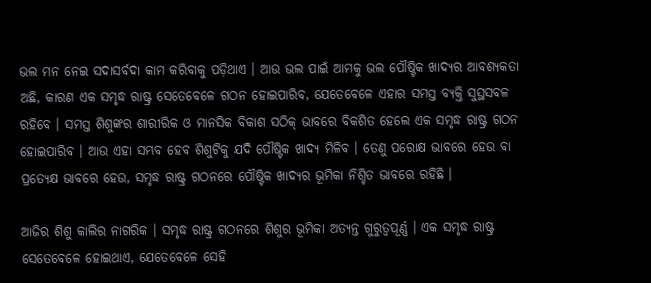ଭଲ ମନ ନେଇ ସଦାସର୍ବଦା କାମ କରିବାକୁ ପଡ଼ିଥାଏ । ଆଉ ଭଲ ପାଇଁ ଆମକୁ ଭଲ ପୌଷ୍ଟିକ ଖାଦ୍ୟର ଆବଶ୍ୟକତା ଅଛି, କାରଣ ଏକ ସମୃଦ୍ଧ ରାଷ୍ଟ୍ର ସେତେବେଳେ ଗଠନ ହୋଇପାରିବ, ଯେତେବେଳେ ଏହାର ସମସ୍ତ ବ୍ୟକ୍ତି ସୁସ୍ଥସବଳ ରହିବେ । ସମସ୍ତ ଶିଶୁଙ୍କର ଶାରୀରିକ ଓ ମାନସିକ ବିକାଶ ସଠିକ୍ ଭାବରେ ବିକଶିତ ହେଲେ ଏକ ସମୃଦ୍ଧ ରାଷ୍ଟ୍ର ଗଠନ ହୋଇପାରିବ । ଆଉ ଏହା ସମ୍ଭବ ହେବ ଶିଶୁଟିକୁ ଯଦି ପୌଷ୍ଟିକ ଖାଦ୍ୟ ମିଳିବ । ତେଣୁ ପରୋକ୍ଷ ଭାବରେ ହେଉ ବା ପ୍ରତ୍ୟେକ୍ଷ ଭାବରେ ହେଉ, ସମୃଦ୍ଧ ରାଷ୍ଟ୍ର ଗଠନରେ ପୌଷ୍ଟିକ ଖାଦ୍ୟର ଭୂମିକା ନିଶ୍ଚିତ ଭାବରେ ରହିଛି ।

ଆଜିର ଶିଶୁ କାଲିର ନାଗରିକ । ସମୃଦ୍ଧ ରାଷ୍ଟ୍ର ଗଠନରେ ଶିଶୁର ଭୂମିକା ଅତ୍ୟନ୍ତ ଗୁରୁତ୍ୱପୂର୍ଣ୍ଣ । ଏକ ସମୃଦ୍ଧ ରାଷ୍ଟ୍ର ସେତେବେଳେ ହୋଇଥାଏ, ଯେତେବେଳେ ସେହି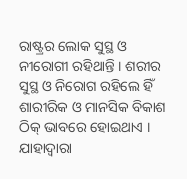ରାଷ୍ଟ୍ରର ଲୋକ ସୁସ୍ଥ ଓ ନୀରୋଗୀ ରହିଥାନ୍ତି । ଶରୀର ସୁସ୍ଥ ଓ ନିରୋଗ ରହିଲେ ହିଁ ଶାରୀରିକ ଓ ମାନସିକ ବିକାଶ ଠିକ୍ ଭାବରେ ହୋଇଥାଏ । ଯାହାଦ୍ୱାରା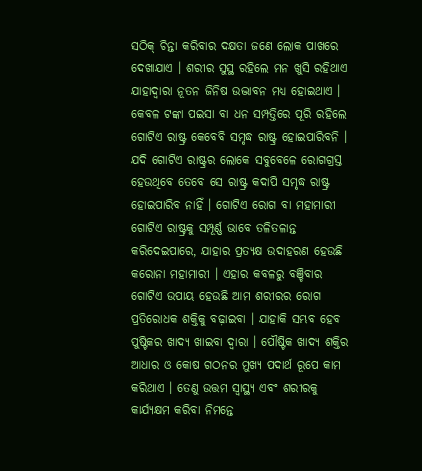ସଠିକ୍ ଚିନ୍ତା କରିବାର ଦକ୍ଷତା ଜଣେ ଲୋକ ପାଖରେ ଦେଖାଯାଏ । ଶରୀର ସୁସ୍ଥ ରହିଲେ ମନ ଖୁସି ରହିଥାଏ ଯାହାଦ୍ୱାରା ନୂତନ ଜିନିଷ ଉଦ୍ଭାବନ ମଧ୍ୟ ହୋଇଥାଏ । କେବଳ ଟଙ୍କା ପଇସା ବା ଧନ ସମ୍ପତ୍ତିରେ ପୂରି ରହିଲେ ଗୋଟିଏ ରାଷ୍ଟ୍ର କେବେବି ସମୃଦ୍ଧ ରାଷ୍ଟ୍ର ହୋଇପାରିବନି । ଯଦି ଗୋଟିଏ ରାଷ୍ଟ୍ରର ଲୋକେ ସବୁବେଳେ ରୋଗଗ୍ରସ୍ତ ହେଉଥିବେ ତେବେ ସେ ରାଷ୍ଟ୍ର କଦାପି ସମୃଦ୍ଧ ରାଷ୍ଟ୍ର ହୋଇପାରିବ ନାହିଁ । ଗୋଟିଏ ରୋଗ ବା ମହାମାରୀ ଗୋଟିଏ ରାଷ୍ଟ୍ରକୁ ସମ୍ପୂର୍ଣ୍ଣ ଭାବେ ତଳିତଳାନ୍ତ କରିଦେଇପାରେ, ଯାହାର ପ୍ରତ୍ୟକ୍ଷ ଉଦାହରଣ ହେଉଛି କରୋନା ମହାମାରୀ । ଏହାର କବଳରୁ ବଞ୍ଚିବାର ଗୋଟିଏ ଉପାୟ ହେଉଛି ଆମ ଶରୀରର ରୋଗ ପ୍ରତିରୋଧକ ଶକ୍ତିକୁ ବଢ଼ାଇବା । ଯାହାକି ସମ୍ଭବ ହେବ ପୁଷ୍ଟିକର ଖାଦ୍ୟ ଖାଇବା ଦ୍ୱାରା । ପୌଷ୍ଟିକ ଖାଦ୍ୟ ଶକ୍ତିର ଆଧାର ଓ କୋଷ ଗଠନର ମୁଖ୍ୟ ପଦାର୍ଥ ରୂପେ କାମ କରିଥାଏ । ତେଣୁ ଉତ୍ତମ ସ୍ୱାସ୍ଥ୍ୟ ଏବଂ ଶରୀରକୁ କାର୍ଯ୍ୟକ୍ଷମ କରିବା ନିମନ୍ତେ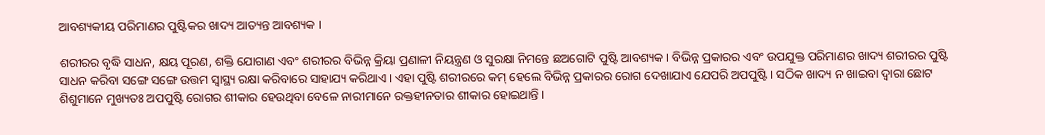ଆବଶ୍ୟକୀୟ ପରିମାଣର ପୁଷ୍ଟିକର ଖାଦ୍ୟ ଆତ୍ୟନ୍ତ ଆବଶ୍ୟକ ।

ଶରୀରର ବୃଦ୍ଧି ସାଧନ, କ୍ଷୟ ପୂରଣ, ଶକ୍ତି ଯୋଗାଣ ଏବଂ ଶରୀରର ବିଭିନ୍ନ କ୍ରିୟା ପ୍ରଣାଳୀ ନିୟନ୍ତ୍ରଣ ଓ ସୁରକ୍ଷା ନିମନ୍ତେ ଛଅଗୋଟି ପୁଷ୍ଟି ଆବଶ୍ୟକ । ବିଭିନ୍ନ ପ୍ରକାରର ଏବଂ ଉପଯୁକ୍ତ ପରିମାଣର ଖାଦ୍ୟ ଶରୀରର ପୁଷ୍ଟି ସାଧନ କରିବା ସଙ୍ଗେ ସଙ୍ଗେ ଉତ୍ତମ ସ୍ୱାସ୍ଥ୍ୟ ରକ୍ଷା କରିବାରେ ସାହାଯ୍ୟ କରିଥାଏ । ଏହା ପୁଷ୍ଟି ଶରୀରରେ କମ୍ ହେଲେ ବିଭିନ୍ନ ପ୍ରକାରର ରୋଗ ଦେଖାଯାଏ ଯେପରି ଅପପୁଷ୍ଟି । ସଠିକ ଖାଦ୍ୟ ନ ଖାଇବା ଦ୍ୱାରା ଛୋଟ ଶିଶୁମାନେ ମୁଖ୍ୟତଃ ଅପପୁଷ୍ଟି ରୋଗର ଶୀକାର ହେଉଥିବା ବେଳେ ନାରୀମାନେ ରକ୍ତହୀନତାର ଶୀକାର ହୋଇଥାନ୍ତି ।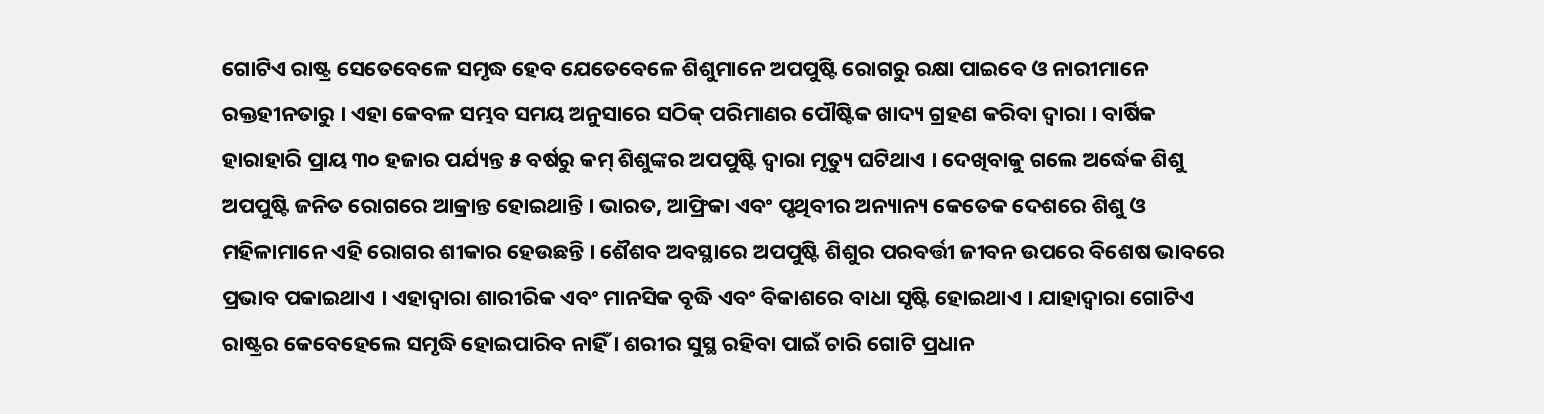ଗୋଟିଏ ରାଷ୍ଟ୍ର ସେତେବେଳେ ସମୃଦ୍ଧ ହେବ ଯେତେବେଳେ ଶିଶୁମାନେ ଅପପୁଷ୍ଟି ରୋଗରୁ ରକ୍ଷା ପାଇବେ ଓ ନାରୀମାନେ ରକ୍ତହୀନତାରୁ । ଏହା କେବଳ ସମ୍ଭବ ସମୟ ଅନୁସାରେ ସଠିକ୍ ପରିମାଣର ପୌଷ୍ଟିକ ଖାଦ୍ୟ ଗ୍ରହଣ କରିବା ଦ୍ୱାରା । ବାର୍ଷିକ ହାରାହାରି ପ୍ରାୟ ୩୦ ହଜାର ପର୍ଯ୍ୟନ୍ତ ୫ ବର୍ଷରୁ କମ୍ ଶିଶୁଙ୍କର ଅପପୁଷ୍ଟି ଦ୍ୱାରା ମୃତ୍ୟୁ ଘଟିଥାଏ । ଦେଖିବାକୁ ଗଲେ ଅର୍ଦ୍ଧେକ ଶିଶୁ ଅପପୁଷ୍ଟି ଜନିତ ରୋଗରେ ଆକ୍ରାନ୍ତ ହୋଇଥାନ୍ତି । ଭାରତ, ଆଫ୍ରିକା ଏବଂ ପୃଥିବୀର ଅନ୍ୟାନ୍ୟ କେତେକ ଦେଶରେ ଶିଶୁ ଓ ମହିଳାମାନେ ଏହି ରୋଗର ଶୀକାର ହେଉଛନ୍ତି । ଶୈଶବ ଅବସ୍ଥାରେ ଅପପୁଷ୍ଟି ଶିଶୁର ପରବର୍ତ୍ତୀ ଜୀବନ ଉପରେ ବିଶେଷ ଭାବରେ ପ୍ରଭାବ ପକାଇଥାଏ । ଏହାଦ୍ୱାରା ଶାରୀରିକ ଏବଂ ମାନସିକ ବୃଦ୍ଧି ଏବଂ ବିକାଶରେ ବାଧା ସୃଷ୍ଟି ହୋଇଥାଏ । ଯାହାଦ୍ୱାରା ଗୋଟିଏ ରାଷ୍ଟ୍ରର କେବେହେଲେ ସମୃଦ୍ଧି ହୋଇପାରିବ ନାହିଁ । ଶରୀର ସୁସ୍ଥ ରହିବା ପାଇଁ ଚାରି ଗୋଟି ପ୍ରଧାନ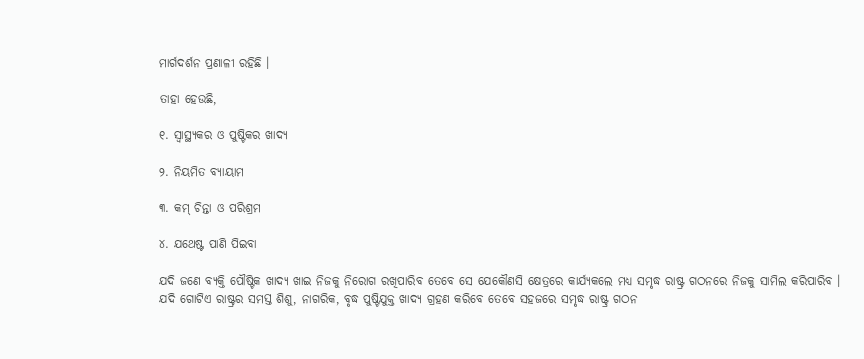ମାର୍ଗଦର୍ଶନ ପ୍ରଣାଳୀ ରହିଛି ।

ତାହା ହେଉଛି,

୧. ସ୍ୱାସ୍ଥ୍ୟକର ଓ ପୁଷ୍ଟିକର ଖାଦ୍ୟ

୨. ନିୟମିତ ବ୍ୟାୟାମ

୩. କମ୍ ଚିନ୍ତା ଓ ପରିଶ୍ରମ

୪. ଯଥେଷ୍ଟ ପାଣି ପିଇବା

ଯଦି ଜଣେ ବ୍ୟକ୍ତି ପୌଷ୍ଟିକ ଖାଦ୍ୟ ଖାଇ ନିଜକୁ ନିରୋଗ ରଖିପାରିବ ତେବେ ସେ ଯେକୌଣସି କ୍ଷେତ୍ରରେ କାର୍ଯ୍ୟକଲେ ମଧ୍ୟ ସମୃଦ୍ଧ ରାଷ୍ଟ୍ର ଗଠନରେ ନିଜକୁ ସାମିଲ କରିପାରିବ । ଯଦି ଗୋଟିଏ ରାଷ୍ଟ୍ରର ସମସ୍ତ ଶିଶୁ, ନାଗରିକ, ବୃଦ୍ଧ ପୁଷ୍ଟିଯୁକ୍ତ ଖାଦ୍ୟ ଗ୍ରହଣ କରିବେ ତେବେ ସହଜରେ ସମୃଦ୍ଧ ରାଷ୍ଟ୍ର ଗଠନ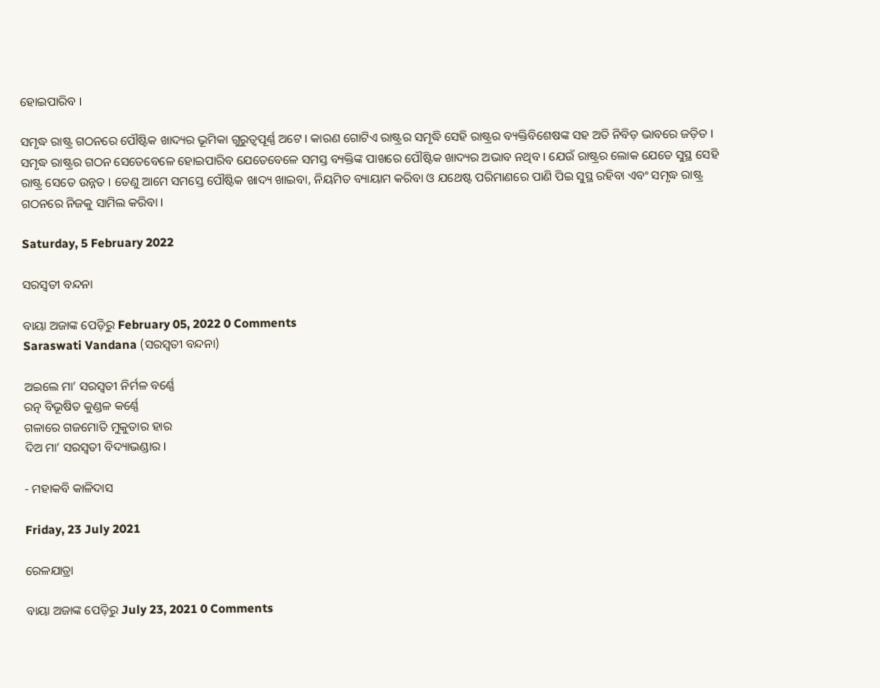ହୋଇପାରିବ ।

ସମୃଦ୍ଧ ରାଷ୍ଟ୍ର ଗଠନରେ ପୌଷ୍ଟିକ ଖାଦ୍ୟର ଭୂମିକା ଗୁରୁତ୍ୱପୂର୍ଣ୍ଣ ଅଟେ । କାରଣ ଗୋଟିଏ ରାଷ୍ଟ୍ରର ସମୃଦ୍ଧି ସେହି ରାଷ୍ଟ୍ରର ବ୍ୟକ୍ତିବିଶେଷଙ୍କ ସହ ଅତି ନିବିଡ଼ ଭାବରେ ଜଡ଼ିତ । ସମୃଦ୍ଧ ରାଷ୍ଟ୍ରର ଗଠନ ସେତେବେଳେ ହୋଇପାରିବ ଯେତେବେଳେ ସମସ୍ତ ବ୍ୟକ୍ତିଙ୍କ ପାଖରେ ପୌଷ୍ଟିକ ଖାଦ୍ୟର ଅଭାବ ନଥିବ । ଯେଉଁ ରାଷ୍ଟ୍ରର ଲୋକ ଯେତେ ସୁସ୍ଥ ସେହି ରାଷ୍ଟ୍ର ସେତେ ଉନ୍ନତ । ତେଣୁ ଆମେ ସମସ୍ତେ ପୌଷ୍ଟିକ ଖାଦ୍ୟ ଖାଇବା, ନିୟମିତ ବ୍ୟାୟାମ କରିବା ଓ ଯଥେଷ୍ଟ ପରିମାଣରେ ପାଣି ପିଇ ସୁସ୍ଥ ରହିବା ଏବଂ ସମୃଦ୍ଧ ରାଷ୍ଟ୍ର ଗଠନରେ ନିଜକୁ ସାମିଲ କରିବା ।

Saturday, 5 February 2022

ସରସ୍ୱତୀ ବନ୍ଦନା

ବାୟା ଅଜାଙ୍କ ପେଡ଼ିରୁ February 05, 2022 0 Comments
Saraswati Vandana (ସରସ୍ୱତୀ ବନ୍ଦନା)

ଅଇଲେ ମା’ ସରସ୍ୱତୀ ନିର୍ମଳ ବର୍ଣ୍ଣେ
ରତ୍ନ ବିଭୂଷିତ କୁଣ୍ଡଳ କର୍ଣ୍ଣେ
ଗଳାରେ ଗଜମୋତି ମୁକୁତାର ହାର
ଦିଅ ମା’ ସରସ୍ୱତୀ ବିଦ୍ୟାଭଣ୍ଡାର ।

- ମହାକବି କାଳିଦାସ

Friday, 23 July 2021

ରେଳଯାତ୍ରା

ବାୟା ଅଜାଙ୍କ ପେଡ଼ିରୁ July 23, 2021 0 Comments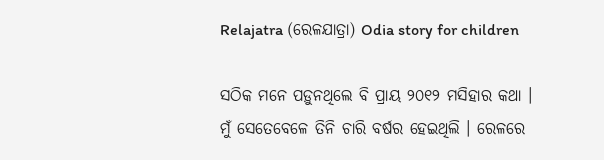Relajatra (ରେଳଯାତ୍ରା) Odia story for children

ସଠିକ ମନେ ପଡ଼ୁନଥିଲେ ବି ପ୍ରାୟ ୨୦୧୨ ମସିହାର କଥା । ମୁଁ ସେତେବେଳେ ତିନି ଚାରି ବର୍ଷର ହେଇଥିଲି । ରେଳରେ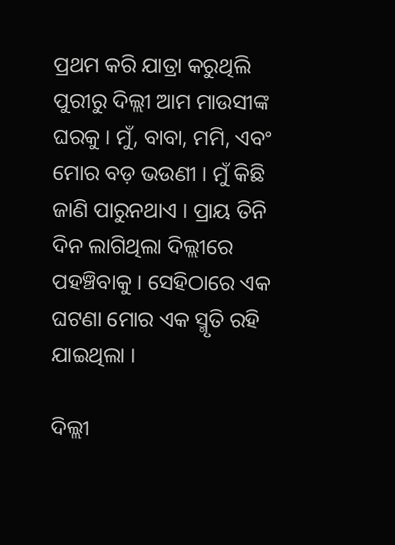ପ୍ରଥମ କରି ଯାତ୍ରା କରୁଥିଲି ପୁରୀରୁ ଦିଲ୍ଲୀ ଆମ ମାଉସୀଙ୍କ ଘରକୁ । ମୁଁ, ବାବା, ମମି, ଏବଂ ମୋର ବଡ଼ ଭଉଣୀ । ମୁଁ କିଛି ଜାଣି ପାରୁନଥାଏ । ପ୍ରାୟ ତିନି ଦିନ ଲାଗିଥିଲା ଦିଲ୍ଲୀରେ ପହଞ୍ଚିବାକୁ । ସେହିଠାରେ ଏକ ଘଟଣା ମୋର ଏକ ସ୍ମୃତି ରହି ଯାଇଥିଲା ।

ଦିଲ୍ଲୀ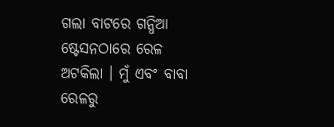ଗଲା ବାଟରେ ଗନ୍ଧିଆ ଷ୍ଟେସନଠାରେ ରେଳ ଅଟକିଲା । ମୁଁ ଏବଂ ବାବା ରେଳରୁ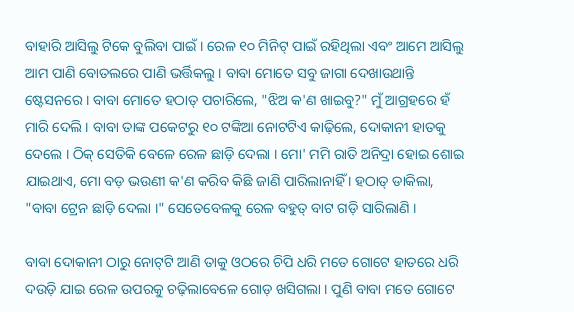ବାହାରି ଆସିଲୁ ଟିକେ ବୁଲିବା ପାଇଁ । ରେଳ ୧୦ ମିନିଟ୍ ପାଇଁ ରହିଥିଲା ଏବଂ ଆମେ ଆସିଲୁ ଆମ ପାଣି ବୋତଲରେ ପାଣି ଭର୍ତ୍ତିକଲୁ । ବାବା ମୋତେ ସବୁ ଜାଗା ଦେଖାଉଥାନ୍ତି ଷ୍ଟେସନରେ । ବାବା ମୋତେ ହଠାତ୍ ପଚାରିଲେ, "ଝିଅ କ'ଣ ଖାଇବୁ?" ମୁଁ ଆଗ୍ରହରେ ହଁ ମାରି ଦେଲି । ବାବା ତାଙ୍କ ପକେଟରୁ ୧୦ ଟଙ୍କିଆ ନୋଟଟିଏ କାଢ଼ିଲେ, ଦୋକାନୀ ହାତକୁ ଦେଲେ । ଠିକ୍ ସେତିକି ବେଳେ ରେଳ ଛାଡ଼ି ଦେଲା । ମୋ' ମମି ରାତି ଅନିଦ୍ରା ହୋଇ ଶୋଇ ଯାଇଥାଏ, ମୋ ବଡ଼ ଭଉଣୀ କ'ଣ କରିବ କିଛି ଜାଣି ପାରିଲାନାହିଁ । ହଠାତ୍ ଡାକିଲା, "ବାବା ଟ୍ରେନ ଛାଡ଼ି ଦେଲା ।" ସେତେବେଳକୁ ରେଳ ବହୁତ୍ ବାଟ ଗଡ଼ି ସାରିଲାଣି ।

ବାବା ଦୋକାନୀ ଠାରୁ ନୋଟ୍‌ଟି ଆଣି ତାକୁ ଓଠରେ ଚିପି ଧରି ମତେ ଗୋଟେ ହାତରେ ଧରି ଦଉଡ଼ି ଯାଇ ରେଳ ଉପରକୁ ଚଢ଼ିଲାବେଳେ ଗୋଡ଼ ଖସିଗଲା । ପୁଣି ବାବା ମତେ ଗୋଟେ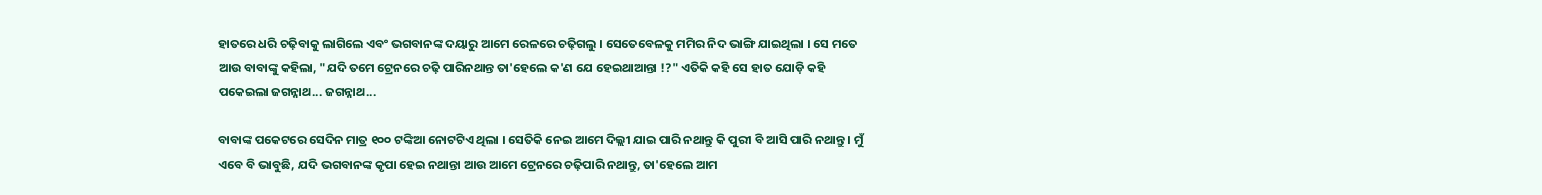ହାତରେ ଧରି ଚଢ଼ିବାକୁ ଲାଗିଲେ ଏବଂ ଭଗବାନଙ୍କ ଦୟାରୁ ଆମେ ରେଳରେ ଚଢ଼ିଗଲୁ । ସେତେବେଳକୁ ମମିର ନିଦ ଭାଙ୍ଗି ଯାଇଥିଲା । ସେ ମତେ ଆଉ ବାବାଙ୍କୁ କହିଲା, "ଯଦି ତମେ ଟ୍ରେନରେ ଚଢ଼ି ପାରିନଥାନ୍ତ ତା'ହେଲେ କ'ଣ ଯେ ହେଇଥାଆନ୍ତା !?" ଏତିକି କହି ସେ ହାତ ଯୋଡ଼ି କହି ପକେଇଲା ଜଗନ୍ନାଥ... ଜଗନ୍ନାଥ...

ବାବାଙ୍କ ପକେଟରେ ସେଦିନ ମାତ୍ର ୧୦୦ ଟଙ୍କିଆ ନୋଟଟିଏ ଥିଲା । ସେତିକି ନେଇ ଆମେ ଦିଲ୍ଲୀ ଯାଇ ପାରି ନଥାନ୍ତୁ କି ପୁରୀ ବି ଆସି ପାରି ନଥାନ୍ତୁ । ମୁଁ ଏବେ ବି ଭାବୁଛି, ଯଦି ଭଗବାନଙ୍କ କୃପା ହେଇ ନଥାନ୍ତା ଆଉ ଆମେ ଟ୍ରେନରେ ଚଢ଼ିପାରି ନଥାନ୍ତୁ, ତା'ହେଲେ ଆମ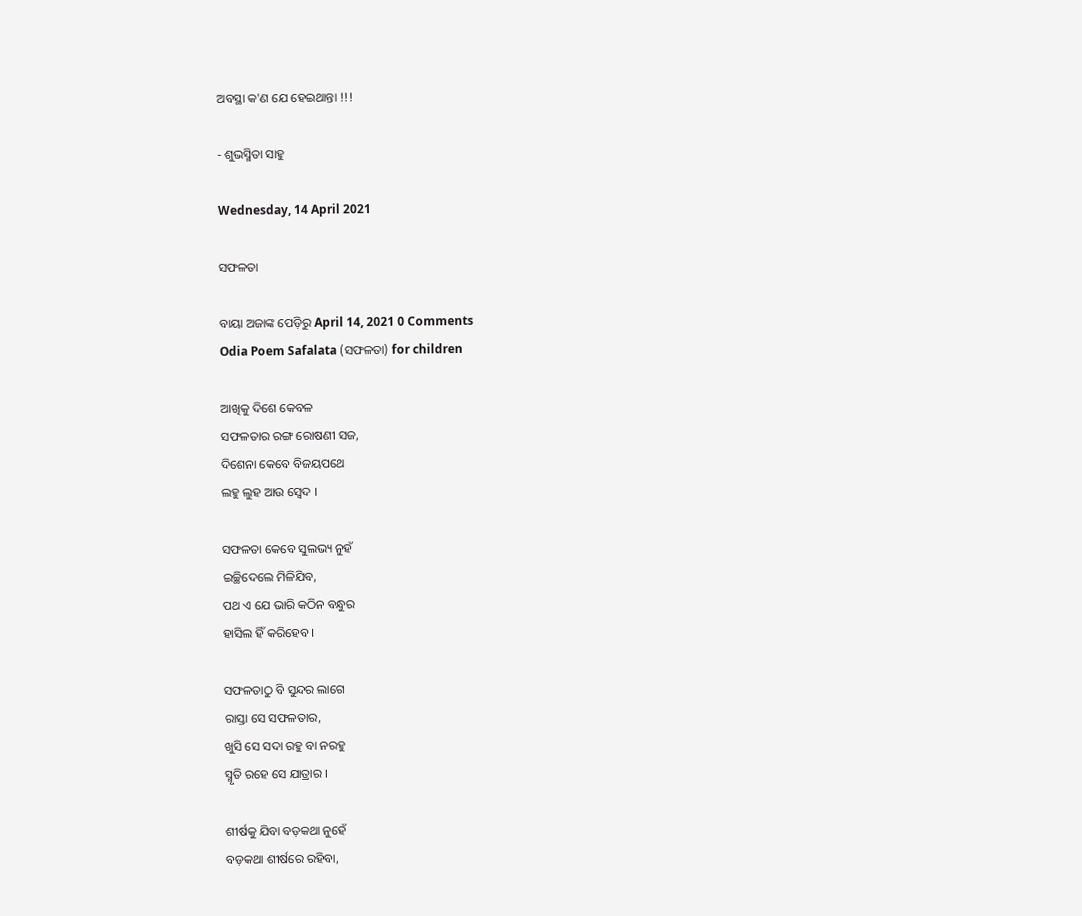ଅବସ୍ଥା କ'ଣ ଯେ ହେଇଥାନ୍ତା !!!

- ଶୁଭସ୍ମିତା ସାହୁ

Wednesday, 14 April 2021

ସଫଳତା

ବାୟା ଅଜାଙ୍କ ପେଡ଼ିରୁ April 14, 2021 0 Comments
Odia Poem Safalata (ସଫଳତା) for children

ଆଖିକୁ ଦିଶେ କେବଳ
ସଫଳତାର ରଙ୍ଗ ରୋଷଣୀ ସଜ,
ଦିଶେନା କେବେ ବିଜୟପଥେ
ଲହୁ ଲୁହ ଆଉ ସ୍ୱେଦ ।

ସଫଳତା କେବେ ସୁଲଭ୍ୟ ନୁହଁ
ଇଚ୍ଛିଦେଲେ ମିଳିଯିବ,
ପଥ ଏ ଯେ ଭାରି କଠିନ ବନ୍ଧୁର
ହାସିଲ ହିଁ କରିହେବ ।

ସଫଳତାଠୁ ବି ସୁନ୍ଦର ଲାଗେ
ରାସ୍ତା ସେ ସଫଳତାର,
ଖୁସି ସେ ସଦା ରହୁ ବା ନରହୁ
ସ୍ମୃତି ରହେ ସେ ଯାତ୍ରାର ।

ଶୀର୍ଷକୁ ଯିବା ବଡ଼କଥା ନୁହେଁ
ବଡ଼କଥା ଶୀର୍ଷରେ ରହିବା,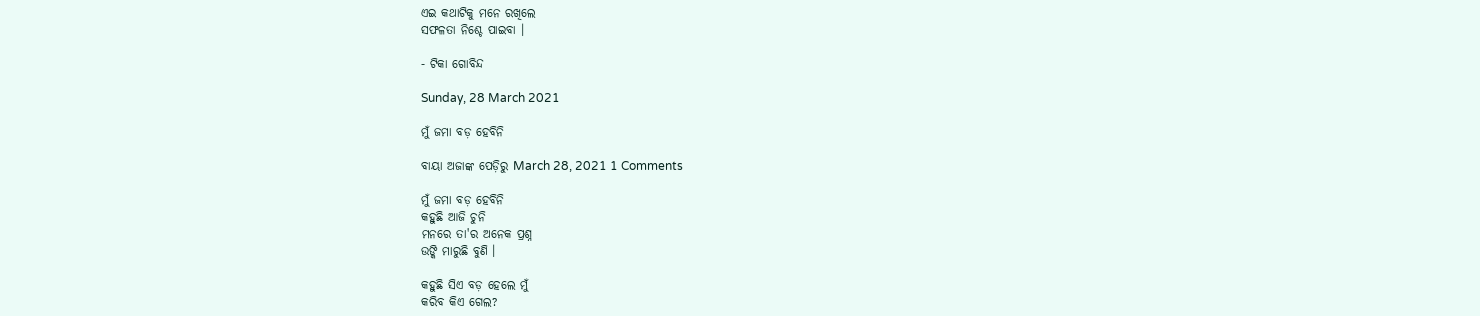ଏଇ କଥାଟିକୁ ମନେ ରଖିଲେ
ସଫଳତା ନିଶ୍ଚେ ପାଇବା ।

- ଟିକା ଗୋବିନ୍ଦ

Sunday, 28 March 2021

ମୁଁ ଜମା ବଡ଼ ହେବିନି

ବାୟା ଅଜାଙ୍କ ପେଡ଼ିରୁ March 28, 2021 1 Comments

ମୁଁ ଜମା ବଡ଼ ହେବିନି
କହୁଛି ଆଜି ଚୁନି
ମନରେ ତା'ର ଅନେକ ପ୍ରଶ୍ନ
ଉଙ୍କି ମାରୁଛି ବୁଣି ।

କହୁଛି ସିଏ ବଡ଼ ହେଲେ ମୁଁ
କରିବ କିଏ ଗେଲ?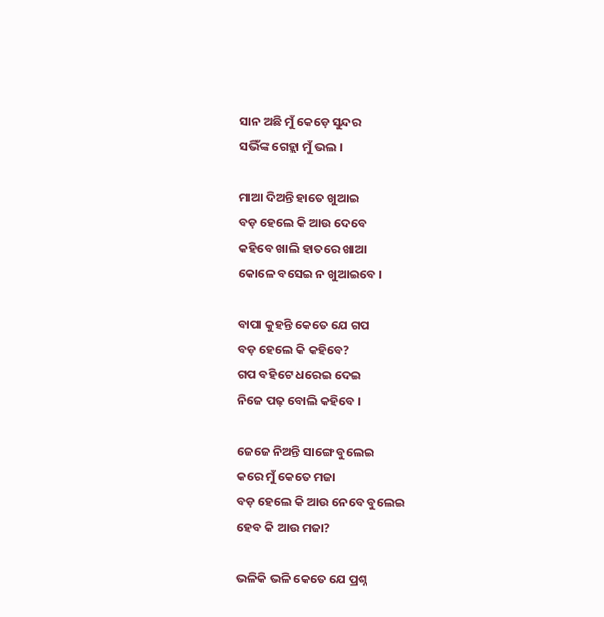ସାନ ଅଛି ମୁଁ କେଡ଼େ ସୁନ୍ଦର
ସଭିଁଙ୍କ ଗେହ୍ଲା ମୁଁ ଭଲ ।

ମାଆ ଦିଅନ୍ତି ହାତେ ଖୁଆଇ
ବଡ଼ ହେଲେ କି ଆଉ ଦେବେ
କହିବେ ଖାଲି ହାତରେ ଖାଆ
କୋଳେ ବସେଇ ନ ଖୁଆଇବେ ।

ବାପା କୁହନ୍ତି କେତେ ଯେ ଗପ
ବଡ଼ ହେଲେ କି କହିବେ?
ଗପ ବହିଟେ ଧରେଇ ଦେଇ
ନିଜେ ପଢ଼ ବୋଲି କହିବେ ।

ଜେଜେ ନିଅନ୍ତି ସାଙ୍ଗେ ବୁଲେଇ
କରେ ମୁଁ କେତେ ମଜା
ବଡ଼ ହେଲେ କି ଆଉ ନେବେ ବୁଲେଇ
ହେବ କି ଆଉ ମଜା?

ଭଳିକି ଭଳି କେତେ ଯେ ପ୍ରଶ୍ନ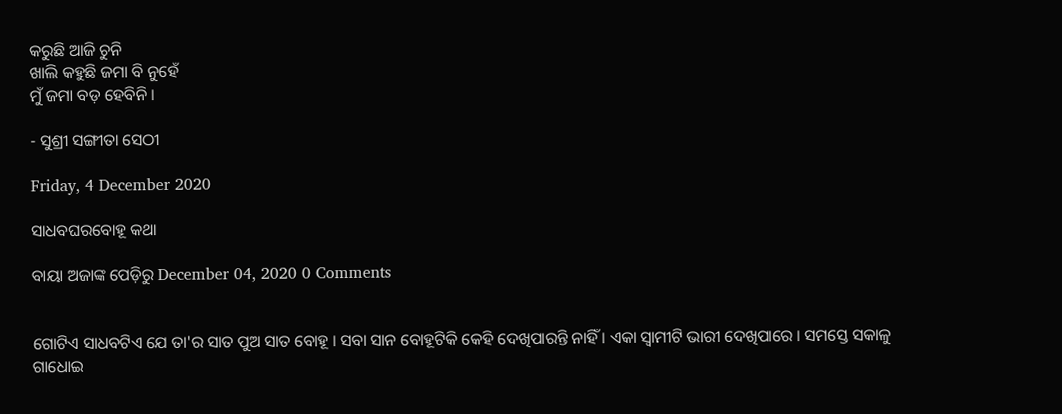କରୁଛି ଆଜି ଚୁନି
ଖାଲି କହୁଛି ଜମା ବି ନୁହେଁ
ମୁଁ ଜମା ବଡ଼ ହେବିନି ।

- ସୁଶ୍ରୀ ସଙ୍ଗୀତା ସେଠୀ

Friday, 4 December 2020

ସାଧବ‌ଘରବୋହୂ କଥା

ବାୟା ଅଜାଙ୍କ ପେଡ଼ିରୁ December 04, 2020 0 Comments


ଗୋଟିଏ ସାଧବଟିଏ ଯେ ତା'ର ସାତ ପୁଅ ସାତ ବୋହୂ । ସବା ସାନ ବୋହୂଟିକି କେହି ଦେଖିପାରନ୍ତି ନାହିଁ । ଏକା ସ୍ୱାମୀଟି ଭାରୀ ଦେଖିପାରେ । ସମସ୍ତେ ସକାଳୁ ଗାଧୋଇ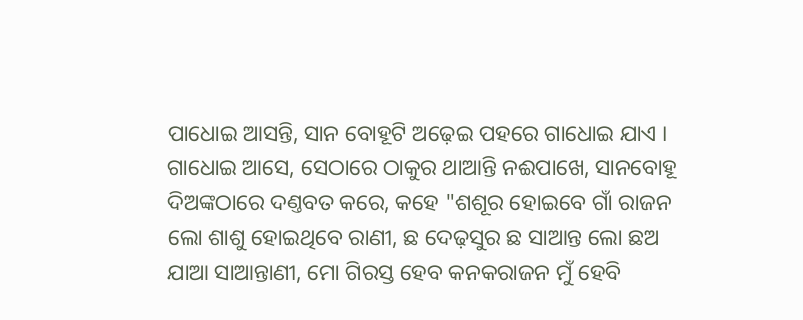ପାଧୋଇ ଆସନ୍ତି, ସାନ ବୋହୂଟି ଅଢ଼େଇ ପ‌ହରେ ଗାଧୋଇ ଯାଏ । ଗାଧୋଇ ଆସେ, ସେଠାରେ ଠାକୁର ଥାଆନ୍ତି ନଈପାଖେ, ସାନବୋହୂ ଦିଅଙ୍କଠାରେ ଦଣ୍ତବତ କରେ, କ‌ହେ "ଶ‌ଶୂର ହୋଇବେ ଗାଁ ରାଜନ ଲୋ ଶାଶୁ ହୋଇଥିବେ ରାଣୀ, ଛ ଦେଢ଼ସୁର ଛ ସାଆନ୍ତ ଲୋ ଛଅ ଯାଆ ସାଆନ୍ତାଣୀ, ମୋ ଗିରସ୍ତ ହେବ କନ‌କରାଜନ ମୁଁ ହେବି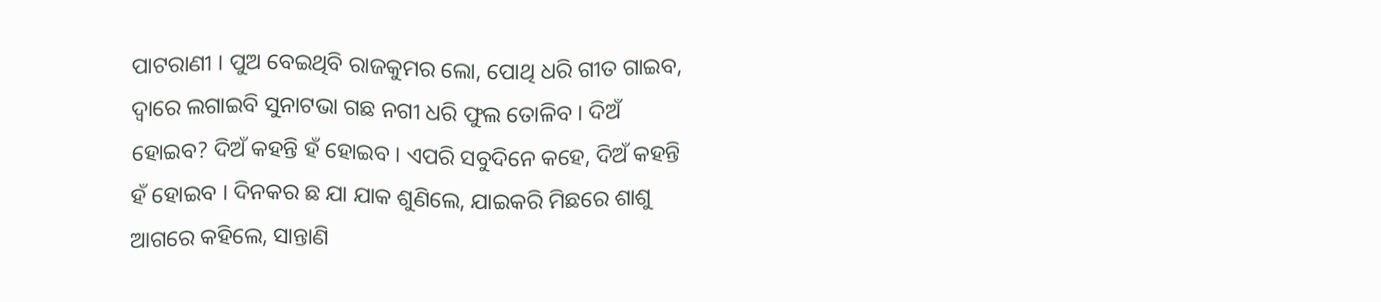ପାଟରାଣୀ । ପୁଅ ବେଇଥିବି ରାଜକୁମର ଲୋ, ପୋଥି ଧରି ଗୀତ ଗାଇବ, ଦ୍ୱାରେ ଲଗାଇବି ସୁନାଟଭା ଗଛ ନ‌ଗୀ ଧରି ଫୁଲ ତୋଳିବ । ଦିଅଁ ହୋଇବ? ଦିଅଁ କ‌ହନ୍ତି ହଁ ହୋଇବ । ଏପରି ସବୁଦିନେ କ‌ହେ, ଦିଅଁ କ‌ହନ୍ତି ହଁ ହୋଇବ । ଦିନ‌କର ଛ ଯା ଯାକ ଶୁଣିଲେ, ଯାଇକରି ମିଛରେ ଶାଶୁ ଆଗରେ କ‌ହିଲେ, ସାନ୍ତାଣି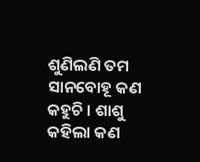ଶୁଣିଲଣି ତମ ସାନ‌ବୋହୂ କଣ କ‌ହୁଚି । ଶାଶୁ କ‌ହିଲା କଣ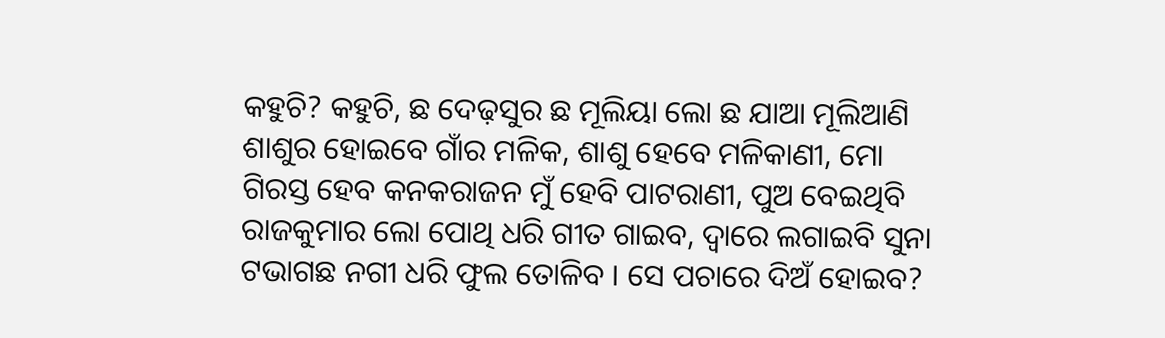କ‌ହୁଚି? କ‌ହୁଚି, ଛ ଦେଢ଼ସୁର ଛ ମୂଲିୟା ଲୋ ଛ ଯାଆ ମୂଲିଆଣି ଶାଶୁର ହୋଇବେ ଗାଁର ମଳିକ, ଶାଶୁ ହେବେ ମଳିକାଣୀ, ମୋ ଗିରସ୍ତ ହେବ କ‌ନ‌କରାଜନ ମୁଁ ହେବି ପାଟରାଣୀ, ପୁଅ ବେଇଥିବି ରାଜକୁମାର ଲୋ ପୋଥି ଧରି ଗୀତ ଗାଇବ, ଦ୍ୱାରେ ଲଗାଇବି ସୁନା ଟଭାଗଛ ନଗୀ ଧରି ଫୁଲ ତୋଳିବ । ସେ ପଚାରେ ଦିଅଁ ହୋଇବ?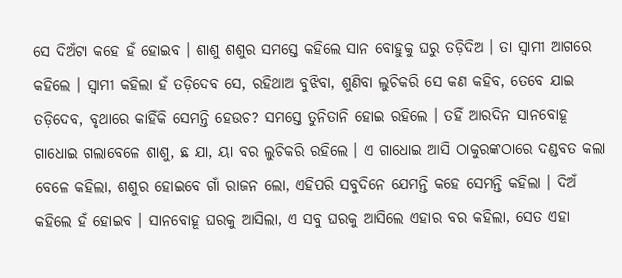ସେ ଦିଅଁଟା କହେ ହଁ ହୋଇବ । ଶାଶୁ ଶଶୁର ସମସ୍ତେ କହିଲେ ସାନ ବୋହୁକୁ ଘରୁ ତଡ଼ିଦିଅ । ତା ସ୍ୱାମୀ ଆଗରେ କହିଲେ । ସ୍ୱାମୀ କହିଲା ହଁ ତଡ଼ିଦେବ ସେ, ରହିଥାଅ ବୁଝିବା, ଶୁଣିବା ଲୁଚିକରି ସେ କଣ କହିବ, ତେବେ ଯାଇ ତଡ଼ିଦେବ, ବୃଥାରେ କାହିଁକି ସେମନ୍ତି ହେଉଚ? ସମସ୍ତେ ତୁନିତାନି ହୋଇ ରହିଲେ । ତହିଁ ଆରଦିନ ସାନବୋହୂ ଗାଧୋଇ ଗଲାବେଳେ ଶାଶୁ, ଛ ଯା, ୟା ବର ଲୁଚିକରି ରହିଲେ । ଏ ଗାଧୋଇ ଆସି ଠାକୁରଙ୍କଠାରେ ଦଣ୍ଡବତ କଲା ବେଳେ କହିଲା, ଶଶୁର ହୋଇବେ ଗାଁ ରାଜନ ଲୋ, ଏହିପରି ସବୁଦିନେ ଯେମନ୍ତି କହେ ସେମନ୍ତି କହିଲା । ଦିଅଁ କହିଲେ ହଁ ହୋଇବ । ସାନବୋହୂ ଘରକୁ ଆସିଲା, ଏ ସବୁ ଘରକୁ ଆସିଲେ ଏହାର ବର କହିଲା, ସେତ ଏହା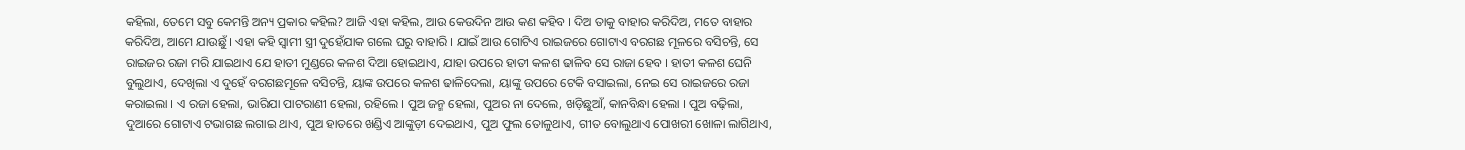କହିଲା, ତେମେ ସବୁ କେମନ୍ତି ଅନ୍ୟ ପ୍ରକାର କହିଲ? ଆଜି ଏହା କହିଲ, ଆଉ କେଉଦିନ ଆଉ କଣ କହିବ । ଦିଅ ତାକୁ ବାହାର କରିଦିଅ, ମତେ ବାହାର କରିଦିଅ, ଆମେ ଯାଉଛୁଁ । ଏହା କହି ସ୍ୱାମୀ ସ୍ତ୍ରୀ ଦୁହେଁଯାକ ଗଲେ ଘରୁ ବାହାରି । ଯାଇଁ ଆଉ ଗୋଟିଏ ରାଇଜରେ ଗୋଟାଏ ବରଗଛ ମୂଳରେ ବସିଚନ୍ତି, ସେ ରାଇଜର ରଜା ମରି ଯାଇଥାଏ ଯେ ହାତୀ ମୁଣ୍ଡରେ କଳଶ ଦିଆ ହୋଇଥାଏ, ଯାହା ଉପରେ ହାତୀ କଳଶ ଢାଳିବ ସେ ରାଜା ହେବ । ହାତୀ କଳଶ ଘେନି ବୁଲୁଥାଏ, ଦେଖିଲା ଏ ଦୁହେଁ ବରଗଛମୂଳେ ବସିଚନ୍ତି, ୟାଙ୍କ ଉପରେ କଳଶ ଢାଳିଦେଲା, ୟାଙ୍କୁ ଉପରେ ଟେକି ବସାଇଲା, ନେଇ ସେ ରାଇଜରେ ରଜା କରାଇଲା । ଏ ରଜା ହେଲା, ଭାରିଯା ପାଟରାଣୀ ହେଲା, ରହିଲେ । ପୁଅ ଜନ୍ମ ହେଲା, ପୁଅର ନା ଦେଲେ, ଖଡ଼ିଛୁଆଁ, କାନବିନ୍ଧା ହେଲା । ପୁଅ ବଢ଼ିଲା, ଦୁଆରେ ଗୋଟାଏ ଟଭାଗଛ ଲଗାଇ ଥାଏ, ପୁଅ ହାତରେ ଖଣ୍ଡିଏ ଆଙ୍କୁଡ଼ୀ ଦେଇଥାଏ, ପୁଅ ଫୁଲ ତୋଳୁଥାଏ, ଗୀତ ବୋଲୁଥାଏ ପୋଖରୀ ଖୋଳା ଲାଗିଥାଏ,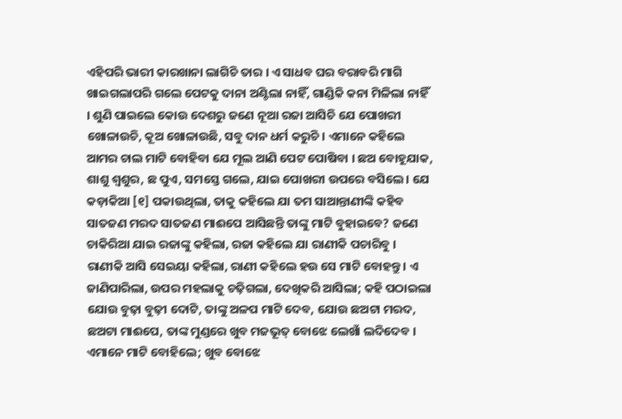ଏହିପରି ଭାରୀ କାରଖାନା ଲାଗିଚି ତାର । ଏ ସାଧବ ଘର ବରାବରି ମାଗି ଖାଇଗଲାପରି ଗଲେ ପେଟକୁ ଦାନା ଅଣ୍ଟିଲା ନାହିଁ, ଗାଣ୍ଡିକି କନା ମିଳିଲା ନାହିଁ । ଶୁଣି ପାଇଲେ କୋଉ ଦେଶରୁ ଜଣେ ନୂଆ ରଜା ଆସିଚି ଯେ ପୋଖରୀ ଖୋଳାଉଚି, କୂଅ ଖୋଳାଉଛି, ସବୁ ଦାନ ଧର୍ମ କରୁଚି । ଏମାନେ କହିଲେ ଆମର ଚାଲ ମାଟି ବୋହିବା ଯେ ମୂଲ ଆଣି ପେଟ ପୋଷିବା । ଛଅ ବୋହୂଯାକ, ଶାଶୁ ଶ୍ୱଶୁର, ଛ ପୁଏ, ସମସ୍ତେ ଗଲେ, ଯାଇ ପୋଖରୀ ଉପରେ ବସିଲେ । ଯେ କଡ଼ାକିଆ [୧] ପକାଉଥିଲା, ତାକୁ କହିଲେ ଯା ତମ ସାଆନ୍ତାଣୀଙ୍କି କହିବ ସାତଜଣ ମରଦ ସାତଜଣ ମାଈପେ ଆସିଛନ୍ତି ତାଙ୍କୁ ମାଟି ବୁହାଇବେ? ଜଣେ ଚାକିରିଆ ଯାଇ ରଜାଙ୍କୁ କହିଲା, ରଜା କହିଲେ ଯା ରାଣୀକି ପଚାରିବୁ । ରାଣୀକି ଆସି ସେଇୟା କହିଲା, ରାଣୀ କହିଲେ ହଉ ସେ ମାଟି ବୋହନ୍ତୁ । ଏ ଜାଣିପାରିଲା, ଉପର ମହଲାକୁ ଚଢ଼ିଗଲା, ଦେଖିକରି ଆସିଲା; କହି ପଠାଇଲା ଯୋଉ ବୁଢ଼ା ବୁଢ଼ୀ ଦୋଟି, ତାଙ୍କୁ ଅଳପ ମାଟି ଦେବ, ଯୋଉ ଛଅଟା ମରଦ, ଛଅଟା ମାଈପେ, ତାଙ୍କ ମୁଣ୍ଡରେ ଖୁବ ମଜଭୂତ୍ ବୋଝେ ଲେଖାଁ ଲଦିଦେବ । ଏମାନେ ମାଟି ବୋହିଲେ; ଖୁବ ବୋଝେ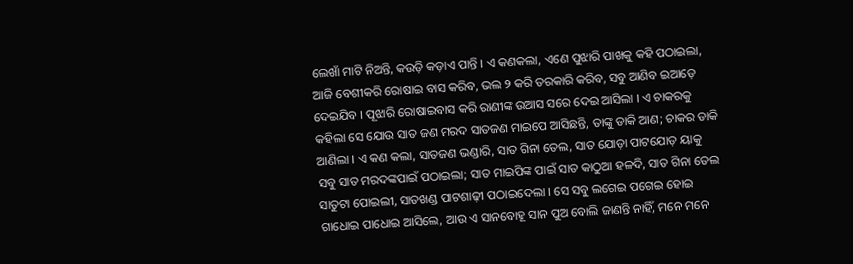ଲେଖାଁ ମାଟି ନିଅନ୍ତି, କଉଡ଼ି କଡ଼ାଏ ପାନ୍ତି । ଏ କଣକଲା, ଏଣେ ପୁଝାରି ପାଖକୁ କହି ପଠାଇଲା, ଆଜି ବେଶୀକରି ରୋଷାଇ ବାସ କରିବ, ଭଲ ୨ କରି ତରକାରି କରିବ, ସବୁ ଆଣିବ ଇଆଡ଼େ ଦେଇଯିବ । ପୂଝାରି ରୋଷାଇବାସ କରି ରାଣୀଙ୍କ ଉଆସ ସରେ ଦେଇ ଆସିଲା । ଏ ଚାକରକୁ କ‌ହିଲା ସେ ଯୋଉ ସାତ ଜଣ ମରଦ ସାତଜଣ ମାଇପେ ଆସିଛନ୍ତି, ତାଙ୍କୁ ଡାକି ଆଣ; ଚାକର ଡାକି ଆଣିଲା । ଏ କଣ କଲା, ସାତଜଣ ଭଣ୍ଡାରି, ସାତ ଗିନା ତେଲ, ସାତ ଯୋଡ଼ା ପାଟ‌ଯୋଡ଼ ୟାକୁ ସବୁ ସାତ ମରଦଙ୍କପାଇଁ ପଠାଇଲା; ସାତ ମାଇପିଙ୍କ ପାଇଁ ସାତ କାଠୁଆ ହଳଦି, ସାତ ଗିନା ତେଲ ସାତୁଟା ପୋଇଲୀ, ସାତଖଣ୍ଡ ପାଟଶାଢ଼ୀ ପଠାଇଦେଲା । ସେ ସବୁ ଲଗେଇ ପଗେଇ ହୋଇ ଗାଧୋଇ ପାଧୋଇ ଆସିଲେ, ଆଉ ଏ ସାନବୋହୂ ସାନ ପୁଅ ବୋଲି ଜାଣନ୍ତି ନାହିଁ, ମନେ ମନେ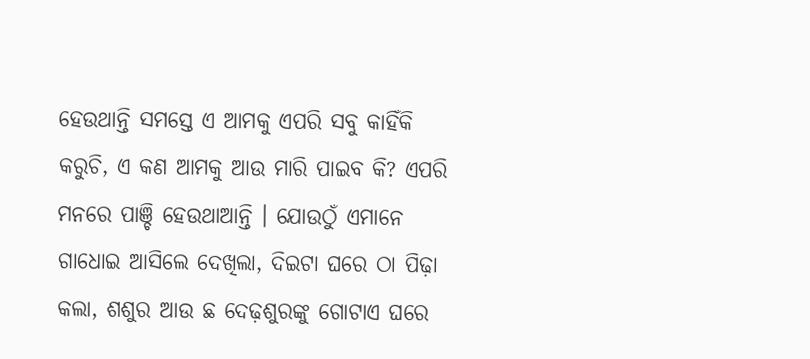ହେଉଥାନ୍ତି ସମସ୍ତେ ଏ ଆମକୁ ଏପରି ସବୁ କାହିଁକି କରୁଚି, ଏ କଣ ଆମକୁ ଆଉ ମାରି ପାଇବ କି? ଏପରି ମନରେ ପାଞ୍ଚି ହେଉଥାଆନ୍ତି । ଯୋଉଠୁଁ ଏମାନେ ଗାଧୋଇ ଆସିଲେ ଦେଖିଲା, ଦିଇଟା ଘରେ ଠା ପିଢ଼ା କଲା, ଶଶୁର ଆଉ ଛ ଦେଢ଼ଶୁରଙ୍କୁ ଗୋଟାଏ ଘରେ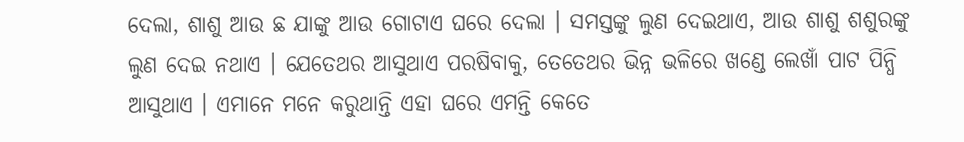ଦେଲା, ଶାଶୁ ଆଉ ଛ ଯାଙ୍କୁ ଆଉ ଗୋଟାଏ ଘରେ ଦେଲା । ସମସ୍ତଙ୍କୁ ଲୁଣ ଦେଇଥାଏ, ଆଉ ଶାଶୁ ଶଶୁରଙ୍କୁ ଲୁଣ ଦେଇ ନଥାଏ । ଯେତେଥର ଆସୁଥାଏ ପରଷିବାକୁ, ତେତେଥର ଭିନ୍ନ ଭଳିରେ ଖଣ୍ଡେ ଲେଖାଁ ପାଟ ପିନ୍ଧି ଆସୁଥାଏ । ଏମାନେ ମନେ କରୁଥାନ୍ତି ଏହା ଘରେ ଏମନ୍ତି କେତେ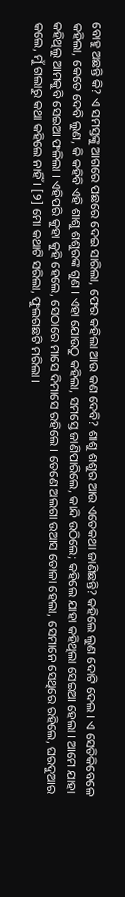ବୋହୁ ଅଛନ୍ତି କି? ଏ ସମସ୍ତଙ୍କୁ ଆଗରେ ପଛରେ ଦେଇ ସାରିଲା, ଫେର କହିଲା ଆଉ କଣ ଦେବି? ଶାଶୁ ଶଶୁର ଆଉ ଏତେକଥା ଜାଣିଛନ୍ତି? କ‌ହିଲେ ଲୁଣ ଦୋଟି ଦେଲ । ଏ ସେତିକିବେଳେ କ‌ହିଲା, କେତେ ଦେବି ଲୁଣ, କି କ‌ହିବି ଏହି ଶାଶୁ ଶଶୁରଙ୍କ ଗୁଣ । ଏହା ଯୋଉଠୁ କ‌ହିଲା, ସମସ୍ତେ ଜାଣିପାରିଲେ, କାନ୍ଦି ଉଠିଲେ; କ‌ହିଲେ ଯାହା କ‌ହିଥିଲା ସେଇଆ ହେଲା । ଆମେ ଯାହା କ‌ହିଥିଲୁ ଆମକୁବି ସେଇଆ ଫଳିଲା । ଏହିପରି କୁହା କୁହି ହେଲେ, ସେଠାରେ ମାସେ ଦିମାସେ ରହିଲେ । ତେଣେ ଅଲଗା ଉଆସ ତୋଳା ହେଲା, ସେମାନେ ସେଥିରେ ରହିଲେ, ଘରଦୁଆର କଲେ, ମୁଁ ଗଲାରୁ କଥା କହିଲେ ନାହିଁ । [୨] ମୋ କଥାଟି ସରିଲା, ଫୁଲଗଛଟି ମରିଲା ।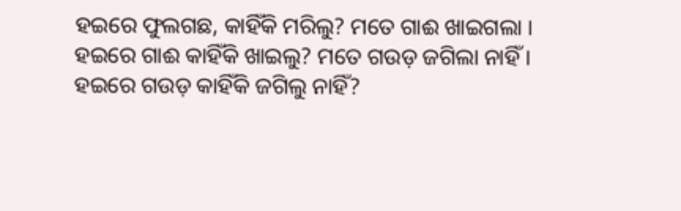ହଇରେ ଫୁଲଗଛ, କାହିଁକି ମରିଲୁ? ମତେ ଗାଈ ଖାଇଗଲା ।
ହଇରେ ଗାଈ କାହିଁକି ଖାଇଲୁ? ମତେ ଗଉଡ଼ ଜଗିଲା ନାହିଁ ।
ହଇରେ ଗଉଡ଼ କାହିଁକି ଜଗିଲୁ ନାହିଁ?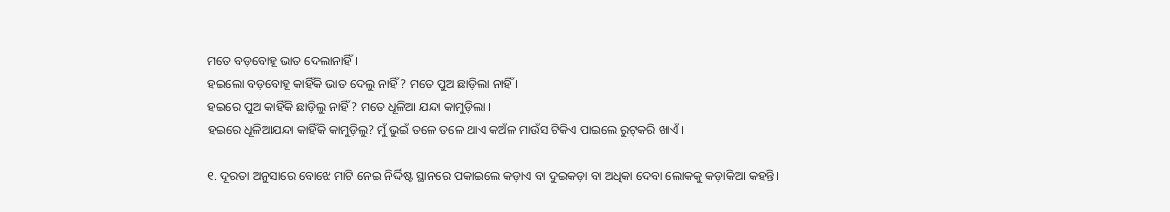ମତେ ବଡ଼ବୋହୂ ଭାତ ଦେଲାନାହିଁ ।
ହଇଲୋ ବଡ଼ବୋହୂ କାହିଁକି ଭାତ ଦେଲୁ ନାହିଁ? ମତେ ପୁଅ ଛାଡ଼ିଲା ନାହିଁ ।
ହଇରେ ପୁଅ କାହିଁକି ଛାଡ଼ିଲୁ ନାହିଁ? ମତେ ଧୂଳିଆ ଯନ୍ଦା କାମୁଡ଼ିଲା ।
ହଇରେ ଧୂଳିଆଯନ୍ଦା କାହିଁକି କାମୁଡ଼ିଲୁ? ମୁଁ ଭୁଇଁ ତଳେ ତଳେ ଥାଏ କଅଁଳ ମାଉଁସ ଟିକିଏ ପାଇଲେ ରୁଟ୍‌କରି ଖାଏଁ ।

୧. ଦୂରତା ଅନୁସାରେ ବୋଝେ ମାଟି ନେଇ ନିର୍ଦ୍ଦିଷ୍ଟ ସ୍ଥାନରେ ପକାଇଲେ କଡ଼ାଏ ବା ଦୁଇକଡ଼ା ବା ଅଧିକା ଦେବା ଲୋକ‌କୁ କଡ଼ାକିଆ କ‌ହନ୍ତି।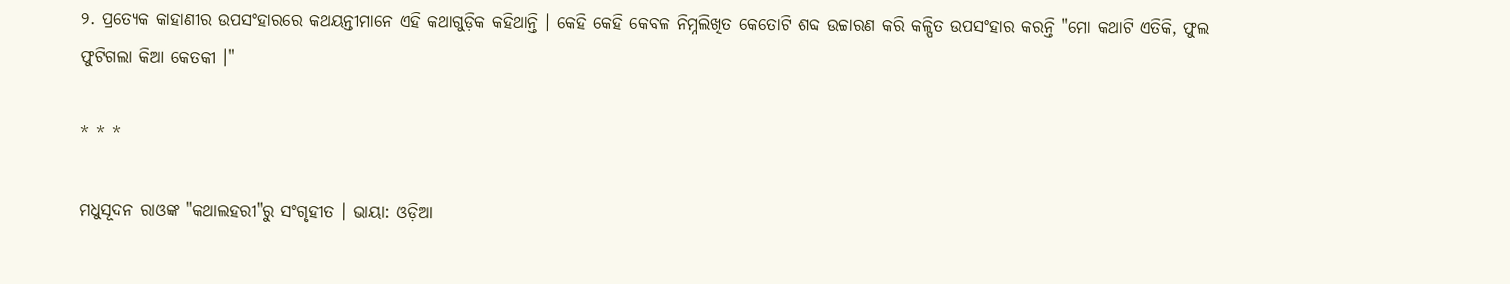୨. ପ୍ରତ୍ୟେକ କାହାଣୀର ଉପସଂହାରରେ କଥୟନ୍ତୀମାନେ ଏହି କଥାଗୁଡ଼ିକ କ‌ହିଥାନ୍ତି । କେହି କେହି କେବଳ ନିମ୍ନଲିଖିତ କେତୋଟି ଶବ୍ଦ ଉଚ୍ଚାରଣ କରି କଳ୍ପିତ ଉପସଂହାର କରନ୍ତି "ମୋ କଥାଟି ଏତିକି, ଫୁଲ ଫୁଟିଗଲା କିଆ କେତକୀ ।"

* * *

ମଧୁସୂଦନ ରାଓଙ୍କ "କଥାଲହରୀ"ରୁ ସଂଗୃହୀତ । ଭାୟା: ଓଡ଼ିଆ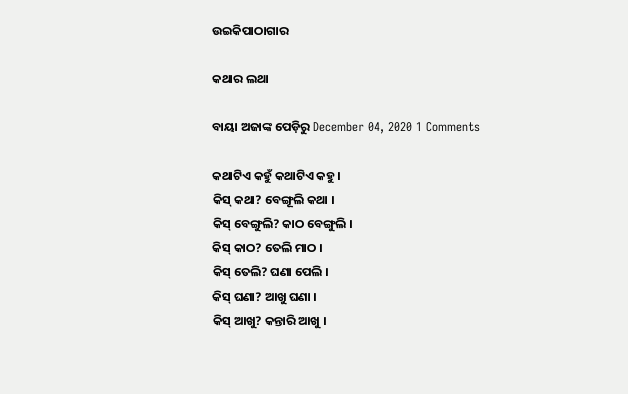ଉଇକିପାଠାଗାର

କଥାର ଲଥା

ବାୟା ଅଜାଙ୍କ ପେଡ଼ିରୁ December 04, 2020 1 Comments

କଥାଟିଏ କ‌ହୁଁ କଥାଟିଏ କ‌ହୁ ।
କିସ୍ କ‌ଥା? ବେଙ୍ଗୂଲି କଥା ।
କିସ୍ ବେଙ୍ଗୁଲି? କାଠ ବେଙ୍ଗୁଲି ।
କିସ୍ କାଠ? ତେଲି ମାଠ ।
କିସ୍ ତେଲି? ଘଣା ପେଲି ।
କିସ୍ ଘଣା? ଆଖୁ ଘଣା ।
କିସ୍ ଆଖୁ? କନ୍ତାରି ଆଖୁ ।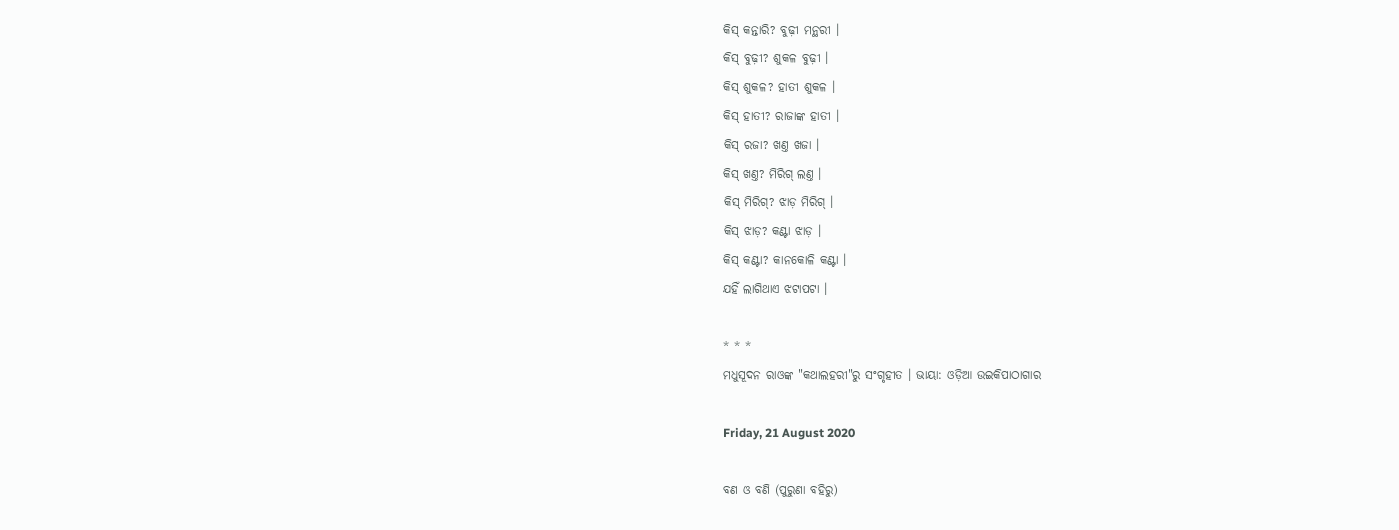କିସ୍ କନ୍ତାରି? ବୁଢ଼ୀ ମନ୍ଥରୀ ।
କିସ୍ ବୁଢ଼ୀ? ଶୁକଳ ବୁଢ଼ୀ ।
କିସ୍ ଶୁକଳ? ହାତୀ ଶୁକଳ ।
କିସ୍ ହାତୀ? ରାଜାଙ୍କ ହାତୀ ।
କିସ୍ ରଜା? ଖଣ୍ତ ଖଜା ।
କିସ୍ ଖଣ୍ତ? ମିରିଗ୍ ଲଣ୍ତ ।
କିସ୍ ମିରିଗ୍? ଝାଡ଼ ମିରିଗ୍ ।
କିସ୍ ଝାଡ଼? କଣ୍ଟା ଝାଡ଼ ।
କିସ୍ କଣ୍ଟା? କାନ‌କୋଳି କଣ୍ଟା ।
ଯ‌ହିଁ ଲାଗିଥାଏ ଝଟାପଟା ।

* * *
ମଧୁସୂଦନ ରାଓଙ୍କ "କଥାଲହରୀ"ରୁ ସଂଗୃହୀତ । ଭାୟା: ଓଡ଼ିଆ ଉଇକିପାଠାଗାର

Friday, 21 August 2020

ବଣ ଓ ବଣି (ପୁରୁଣା ବହିରୁ)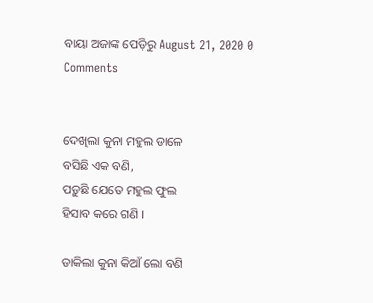ବାୟା ଅଜାଙ୍କ ପେଡ଼ିରୁ August 21, 2020 0 Comments


ଦେଖିଲା କୁନା ମହୁଲ ଡାଳେ
ବସିଛି ଏକ ବଣି,
ପଡ଼ୁଛି ଯେତେ ମହୁଲ ଫୁଲ
ହିସାବ କରେ ଗଣି ।

ଡାକିଲା କୁନା କିଆଁ ଲୋ ବଣି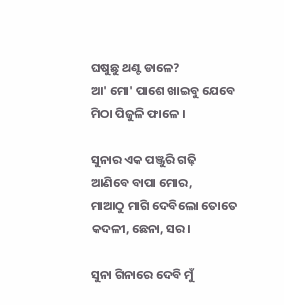ଘଷୁଛୁ ଥଣ୍ଟ ଡାଳେ?
ଆ' ମୋ' ପାଶେ ଖାଇବୁ ଯେବେ
ମିଠା ପିଜୁଳି ଫାଳେ ।

ସୁନାର ଏକ ପଞ୍ଜୁରି ଗଢ଼ି
ଆଣିବେ ବାପା ମୋର,
ମାଆଠୁ ମାଗି ଦେବିଲୋ ତୋତେ
କଦଳୀ, ଛେନା, ସର ।

ସୁନା ଗିନାରେ ଦେବି ମୁଁ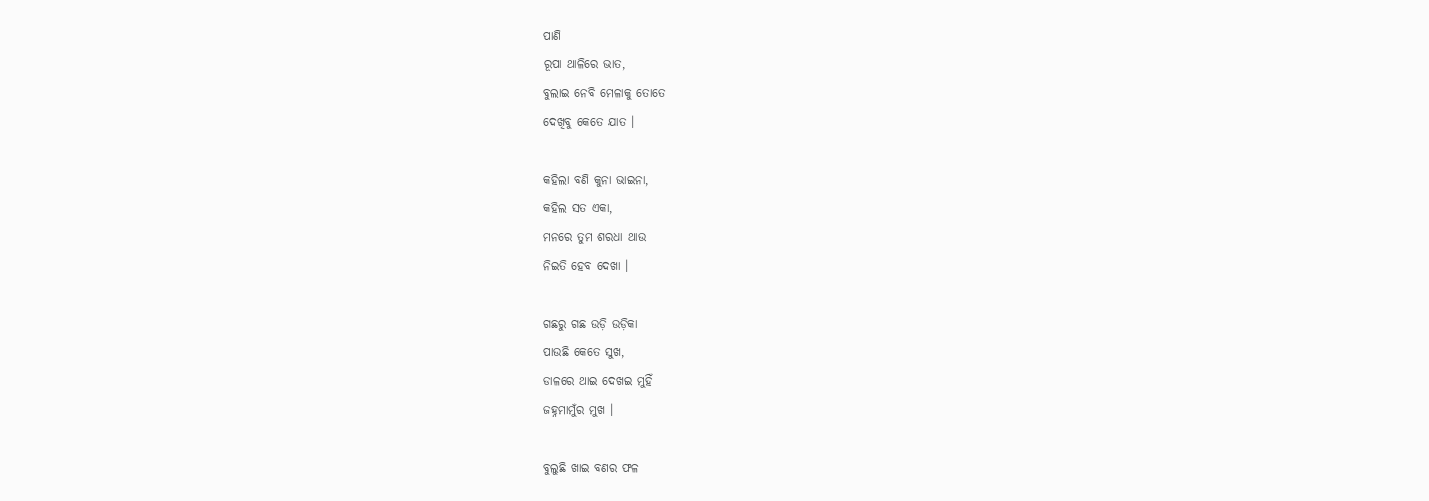ପାଣି
ରୂପା ଥାଳିରେ ଭାତ,
ବୁଲାଇ ନେବି ମେଳାକୁ ତୋତେ
ଦେଖିବୁ କେତେ ଯାତ ।

କ‌ହିଲା ବଣି କୁନା ଭାଇନା,
କ‌ହିଲ ସତ ଏକା,
ମନରେ ତୁମ ଶରଧା ଥାଉ
ନିଇତି ହେବ ଦେଖା ।

ଗଛରୁ ଗଛ ଉଡ଼ି ଉଡ଼ିକା
ପାଉଛି କେତେ ସୁଖ,
ଡାଳରେ ଥାଇ ଦେଖଇ ମୁହିଁ
ଜ‌ହ୍ନମାମୁଁର ମୁଖ ।

ବୁଲୁଛି ଖାଇ ବଣର ଫଳ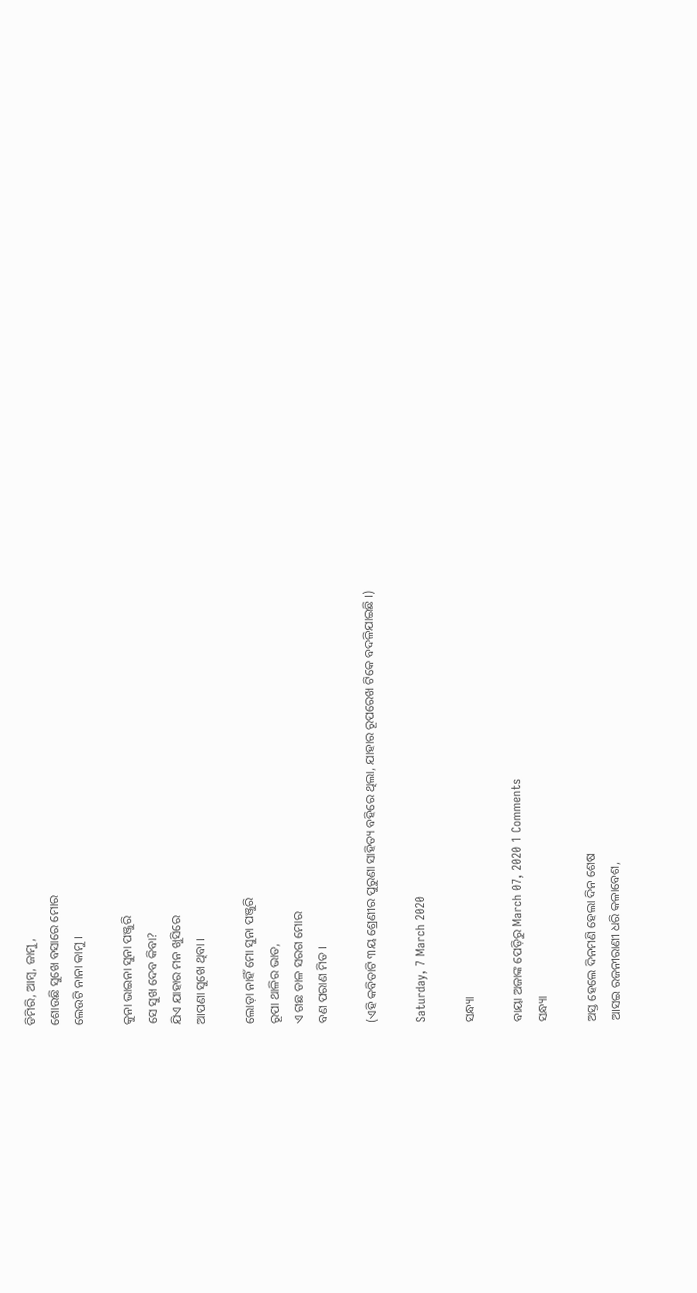ଡିମିରି, ଆମ୍ବ, ଜାମୁ,
ଶୋଉଛି ସୁଖେ ବସାରେ ମୋର
ଲେଉଟି ନାନା କାମୁ ।

କୁନା ଭାଇନା ସୁନା ପଞ୍ଜୁରି
ସେ ସୁଖ ଦେବ କିବା?
ଯିଏ ଯାହାର ମନ ଖୁସିରେ
ଆପଣା ସୁଖେ ଥିବା ।

ଲୋଡ଼ା ନାହିଁ ମୋ ସୁନା ପଞ୍ଜୁରି
ରୂପା ଥାଳିର ଭାତ,
ଏ ଗଛ ଡାଳ ସରଗ ମୋର
ବଣ ପରାଣ ମିତ ।

(ଏହି କବିତାଟି ୩ୟ ଶ୍ରେଣୀର ପୁରୁଣା ସାହିତ୍ୟ ବହିରେ ଥିଲା, ଯାହାର ରୂପରେଖ ଟିକେ ବଦଳିଯାଇଛି ।)

Saturday, 7 March 2020

ସନ୍ଧ୍ୟା

ବାୟା ଅଜାଙ୍କ ପେଡ଼ିରୁ March 07, 2020 1 Comments
ସନ୍ଧ୍ୟା

ଅସ୍ତ ହେଲେ ଦିନମଣି ହେଲା ଦିନ ଶେଷ
ଆସଇ ରଜନୀରାଣୀ ଧରି କଳାବେଶ,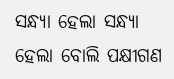ସନ୍ଧ୍ୟା ହେଲା ସନ୍ଧ୍ୟା ହେଲା ବୋଲି ପକ୍ଷୀଗଣ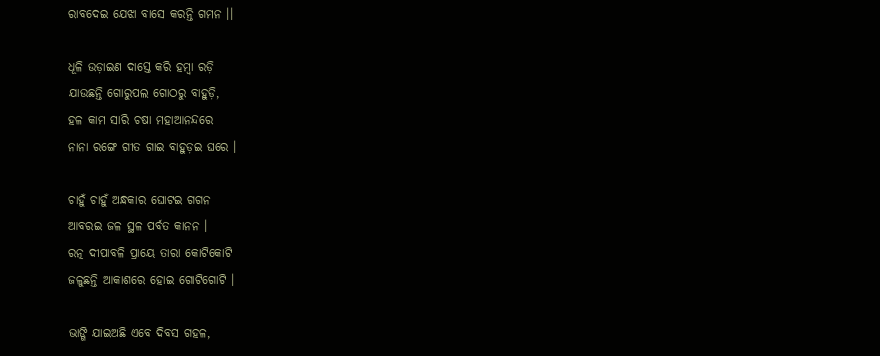ରାବଦେଇ ଯେଝା ବାସେ କରନ୍ତି ଗମନ ।।

ଧୂଳି ଉଡ଼ାଇଣ ଦାସ୍ତେ କରି ହମ୍ବା ରଡ଼ି
ଯାଉଛନ୍ତି ଗୋରୁପଲ ଗୋଠରୁ ବାହୁଡ଼ି,
ହଳ କାମ ସାରି ଚଷା ମହାଆନନ୍ଦରେ
ନାନା ରଙ୍ଗେ ଗୀତ ଗାଇ ବାହୁଡ଼ଇ ଘରେ ।

ଚାହୁଁ ଚାହୁଁ ଅନ୍ଧକାର ଘୋଟଇ ଗଗନ
ଆବରଇ ଜଳ ସ୍ଥଳ ପର୍ବତ କାନନ ।
ରତ୍ନ ଦୀପାବଳି ପ୍ରାୟେ ତାରା କୋଟିକୋଟି
ଜଳୁଛନ୍ତି ଆକାଶରେ ହୋଇ ଗୋଟିଗୋଟି ।

ଭାଙ୍ଗି ଯାଇଅଛି ଏବେ ଦିବସ ଗହଳ,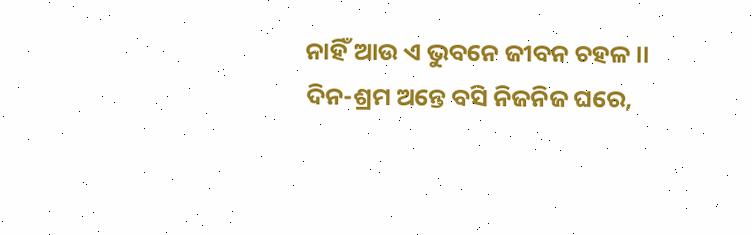ନାହିଁ ଆଉ ଏ ଭୁବନେ ଜୀବନ ଚହଳ ।।
ଦିନ-ଶ୍ରମ ଅନ୍ତେ ବସି ନିଜନିଜ ଘରେ,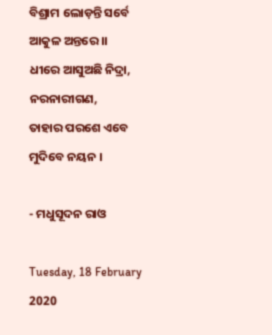ବିଶ୍ରାମ ଲୋଡ଼ନ୍ତି ସର୍ବେ ଆକୁଳ ଅନ୍ତରେ ।।
ଧୀରେ ଆସୁଅଛି ନିଦ୍ରା, ନରନାରୀଗଣ,
ତାହାର ପରଶେ ଏବେ ମୁଦିବେ ନୟନ ।

- ମଧୁସୂଦନ ରାଓ

Tuesday, 18 February 2020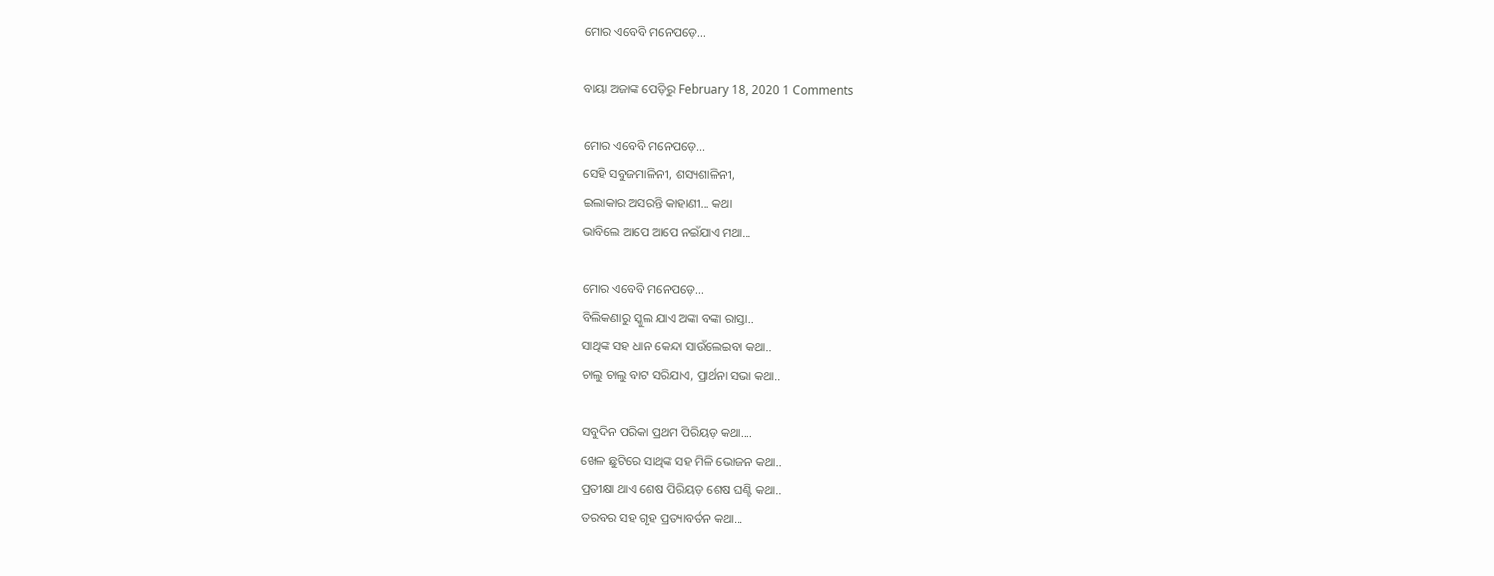ମୋର ଏବେବି ମନେପଡ଼େ...

ବାୟା ଅଜାଙ୍କ ପେଡ଼ିରୁ February 18, 2020 1 Comments

ମୋର ଏବେବି ମନେପଡ଼େ...
ସେହି ସବୁଜମାଳିନୀ, ଶସ୍ୟଶାଳିନୀ,
ଇଲାକାର ଅସରନ୍ତି କାହାଣୀ... କଥା
ଭାବିଲେ ଆପେ ଆପେ ନଇଁଯାଏ ମଥା...

ମୋର ଏବେବି ମନେପଡ଼େ...
ବିଲିକଣାରୁ ସ୍କୁଲ ଯାଏ ଅଙ୍କା ବଙ୍କା ରାସ୍ତା..
ସାଥିଙ୍କ ସହ ଧାନ କେନ୍ଦା ସାଉଁଲେଇବା କଥା..
ଚାଲୁ ଚାଲୁ ବାଟ ସରିଯାଏ, ପ୍ରାର୍ଥନା ସଭା କଥା..

ସବୁଦିନ ପରିକା ପ୍ରଥମ ପିରିୟଡ଼ କଥା....
ଖେଳ ଛୁଟିରେ ସାଥିଙ୍କ ସହ ମିଳି ଭୋଜନ କଥା..
ପ୍ରତୀକ୍ଷା ଥାଏ ଶେଷ ପିରିୟଡ଼ ଶେଷ ଘଣ୍ଟି କଥା..
ତରବର ସହ ଗୃହ ପ୍ରତ୍ୟାବର୍ତନ କଥା...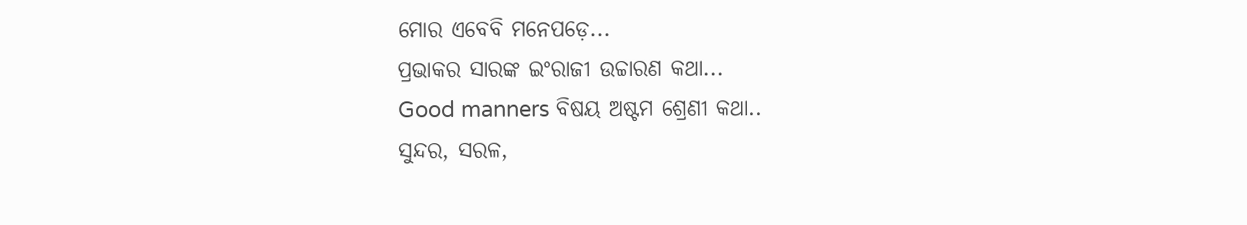ମୋର ଏବେବି ମନେପଡ଼େ...
ପ୍ରଭାକର ସାରଙ୍କ ଇଂରାଜୀ ଉଚ୍ଚାରଣ କଥା...
Good manners ବିଷୟ ଅଷ୍ଟମ ଶ୍ରେଣୀ କଥା..
ସୁନ୍ଦର, ସରଳ,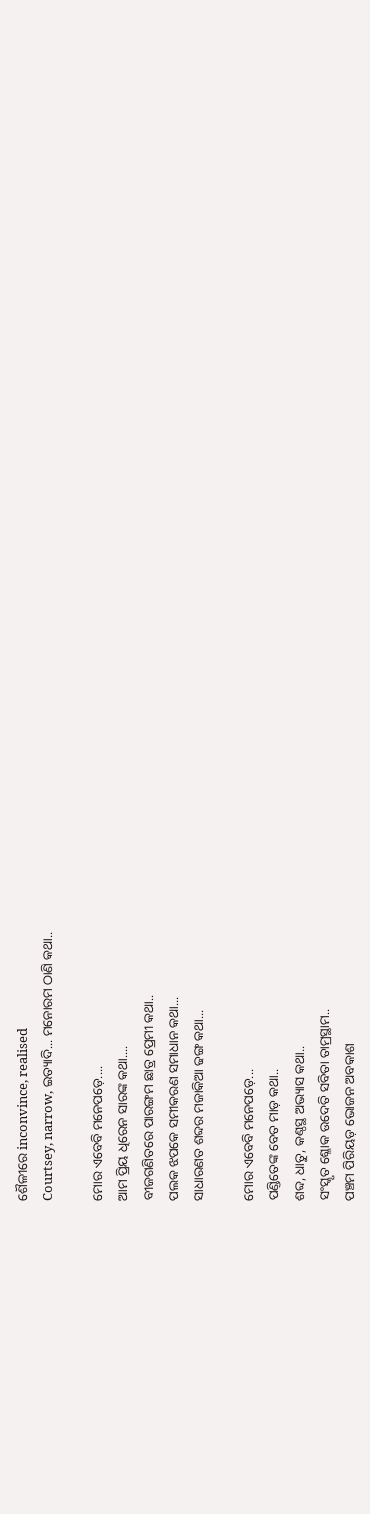ଶୈଳୀରେ inconvince, realised
Courtsey, narrow, ଇତ୍ୟାଦି... ମନୋରମ ଠାଣି କଥା..

ମୋର ଏବେବି ମନେପଡ଼େ....
ଆମ ପ୍ରିୟ ଧିରେନ ସାରଙ୍କ କଥା....
ବୀଜଗଣିତରେ ପାରଙ୍ଗମ ଛାତ୍ର ପ୍ରେମୀ କଥା..
ପଲକ ଝପକେ ସମୀକରଣ ସମାଧାନ କଥା...
ସାଧାରଣତ ଶବ୍ଦର ମଜାକିଆ ଢଙ୍ଗ କଥା...

ମୋର ଏବେବି ମନେପଡ଼େ...
ପଣ୍ଡିତେଙ୍କ ବେତ ମାଡ଼ କଥା..
ଶବ୍ଦ, ଧାତୁ, କଣ୍ଠସ୍ଥ ଅଭ୍ୟାସ କଥା..
ସଂସ୍କୃତ ଶ୍ଳୋକ ଉଦେତି ସବିତା ତାମ୍ରସ୍ଥାମ..
ପଞ୍ଚମ ପିରିୟଡ଼ ଭୋଜନ ଅବକାଶ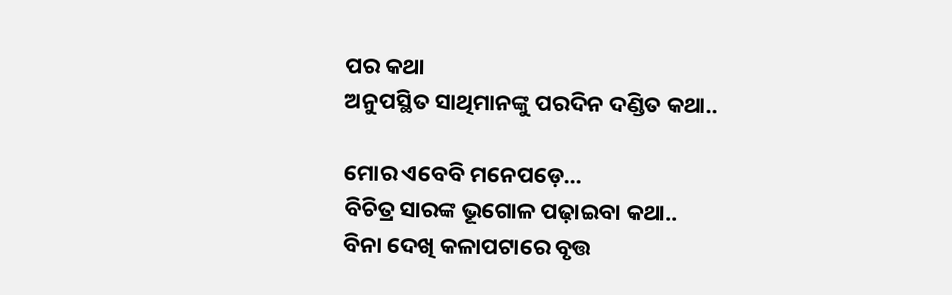ପର କଥା
ଅନୁପସ୍ଥିତ ସାଥିମାନଙ୍କୁ ପରଦିନ ଦଣ୍ଡିତ କଥା..

ମୋର ଏବେବି ମନେପଡ଼େ...
ବିଚିତ୍ର ସାରଙ୍କ ଭୂଗୋଳ ପଢ଼ାଇବା କଥା..
ବିନା ଦେଖି କଳାପଟାରେ ବୃତ୍ତ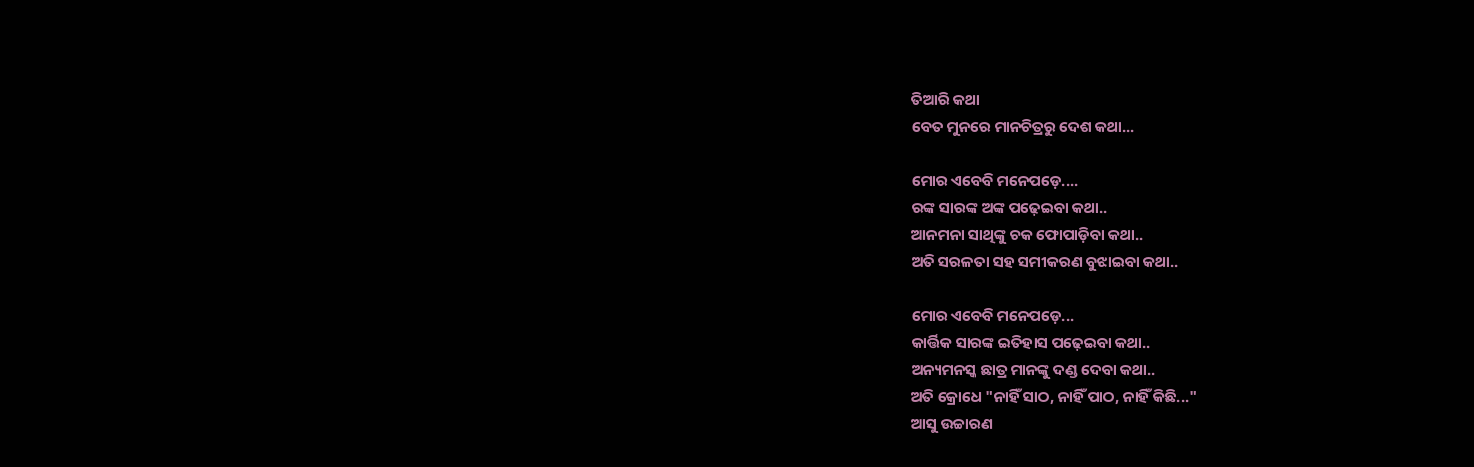ତିଆରି କଥା
ବେତ ମୁନରେ ମାନଚିତ୍ରରୁ ଦେଶ କଥା...

ମୋର ଏବେବି ମନେପଡ଼େ....
ରଙ୍କ ସାରଙ୍କ ଅଙ୍କ ପଢ଼େଇବା କଥା..
ଆନମନା ସାଥିଙ୍କୁ ଚକ ଫୋପାଡ଼ିବା କଥା..
ଅତି ସରଳତା ସହ ସମୀକରଣ ବୁଝାଇବା କଥା..

ମୋର ଏବେବି ମନେପଡ଼େ...
କାର୍ତ୍ତିକ ସାରଙ୍କ ଇତିହାସ ପଢ଼େଇବା କଥା..
ଅନ୍ୟମନସ୍କ ଛାତ୍ର ମାନଙ୍କୁ ଦଣ୍ଡ ଦେବା କଥା..
ଅତି କ୍ରୋଧେ "ନାହିଁ ସାଠ, ନାହିଁ ପାଠ, ନାହିଁ କିଛି..."
ଆସୁ ଉଚ୍ଚାରଣ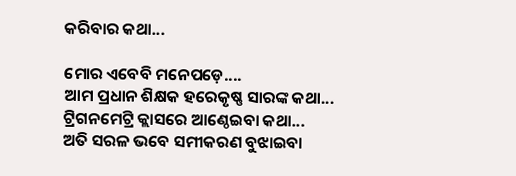କରିବାର କଥା...

ମୋର ଏବେବି ମନେପଡ଼େ....
ଆମ ପ୍ରଧାନ ଶିକ୍ଷକ ହରେକୃଷ୍ଣ ସାରଙ୍କ କଥା...
ଟ୍ରିଗନମେଟ୍ରି କ୍ଲାସରେ ଆଣ୍ଠେଇବା କଥା...
ଅତି ସରଳ ଭବେ ସମୀକରଣ ବୁଝାଇବା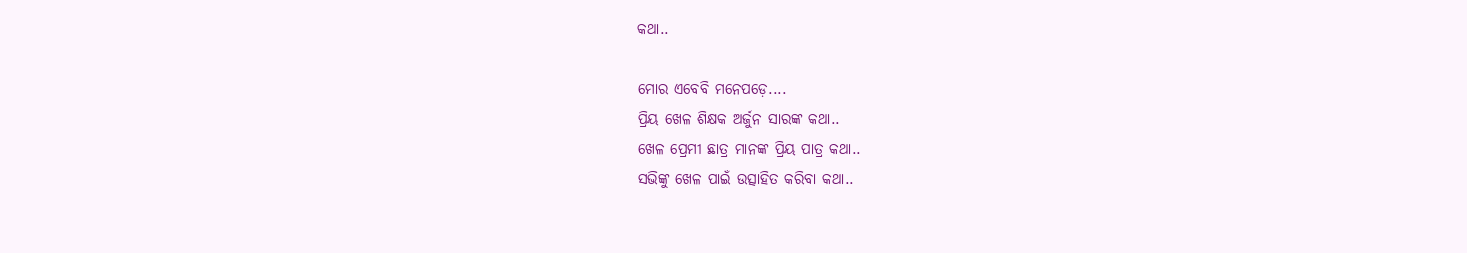କଥା..

ମୋର ଏବେବି ମନେପଡ଼େ....
ପ୍ରିୟ ଖେଳ ଶିକ୍ଷକ ଅର୍ଜୁନ ସାରଙ୍କ କଥା..
ଖେଳ ପ୍ରେମୀ ଛାତ୍ର ମାନଙ୍କ ପ୍ରିୟ ପାତ୍ର କଥା..
ସଭିଙ୍କୁ ଖେଳ ପାଇଁ ଉତ୍ସାହିତ କରିବା କଥା..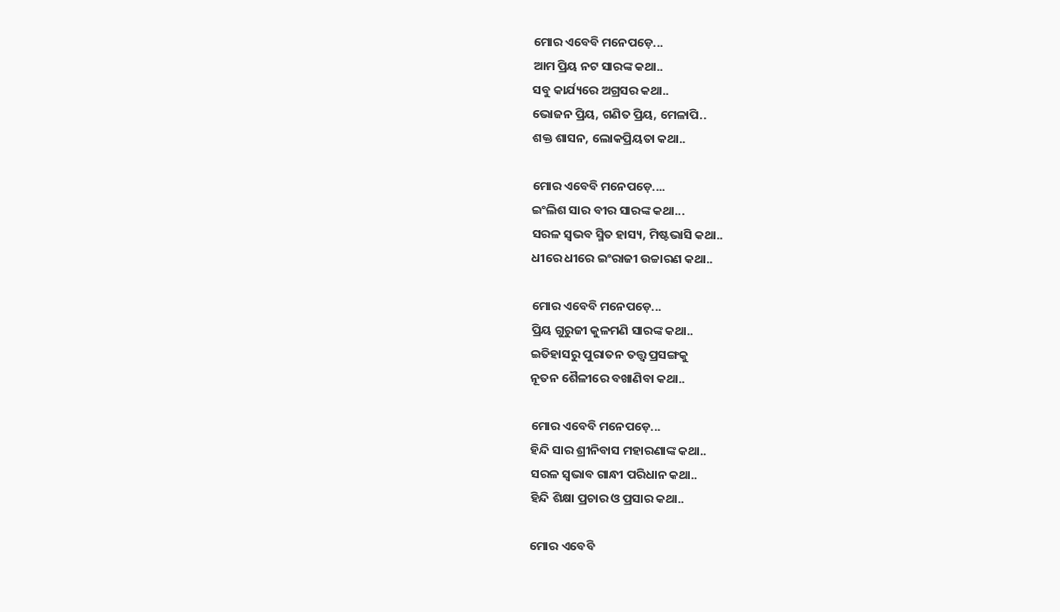ମୋର ଏବେବି ମନେପଡ଼େ...
ଆମ ପ୍ରିୟ ନଟ ସାରଙ୍କ କଥା..
ସବୁ କାର୍ଯ୍ୟରେ ଅଗ୍ରସର କଥା..
ଭୋଜନ ପ୍ରିୟ, ଗଣିତ ପ୍ରିୟ, ମେଳାପି..
ଶକ୍ତ ଶାସନ, ଲୋକପ୍ରିୟତା କଥା..

ମୋର ଏବେବି ମନେପଡ଼େ....
ଇଂଲିଶ ସାର ବୀର ସାରଙ୍କ କଥା...
ସରଳ ସ୍ୱଭବ ସ୍ମିତ ହାସ୍ୟ, ମିଷ୍ଟଭାସି କଥା..
ଧୀରେ ଧୀରେ ଇଂରାଜୀ ଉଚ୍ଚାରଣ କଥା..

ମୋର ଏବେବି ମନେପଡ଼େ...
ପ୍ରିୟ ଗୁରୁଜୀ କୁଳମଣି ସାରଙ୍କ କଥା..
ଇତିହାସରୁ ପୁରାତନ ତତ୍ତ୍ୱ ପ୍ରସଙ୍ଗକୁ
ନୂତନ ଶୈଳୀରେ ବଖାଣିବା କଥା..

ମୋର ଏବେବି ମନେପଡ଼େ...
ହିନ୍ଦି ସାର ଶ୍ରୀନିବାସ ମହାରଣାଙ୍କ କଥା..
ସରଳ ସ୍ୱଭାବ ଗାନ୍ଧୀ ପରିଧାନ କଥା..
ହିନ୍ଦି ଶିକ୍ଷା ପ୍ରଚାର ଓ ପ୍ରସାର କଥା..

ମୋର ଏବେବି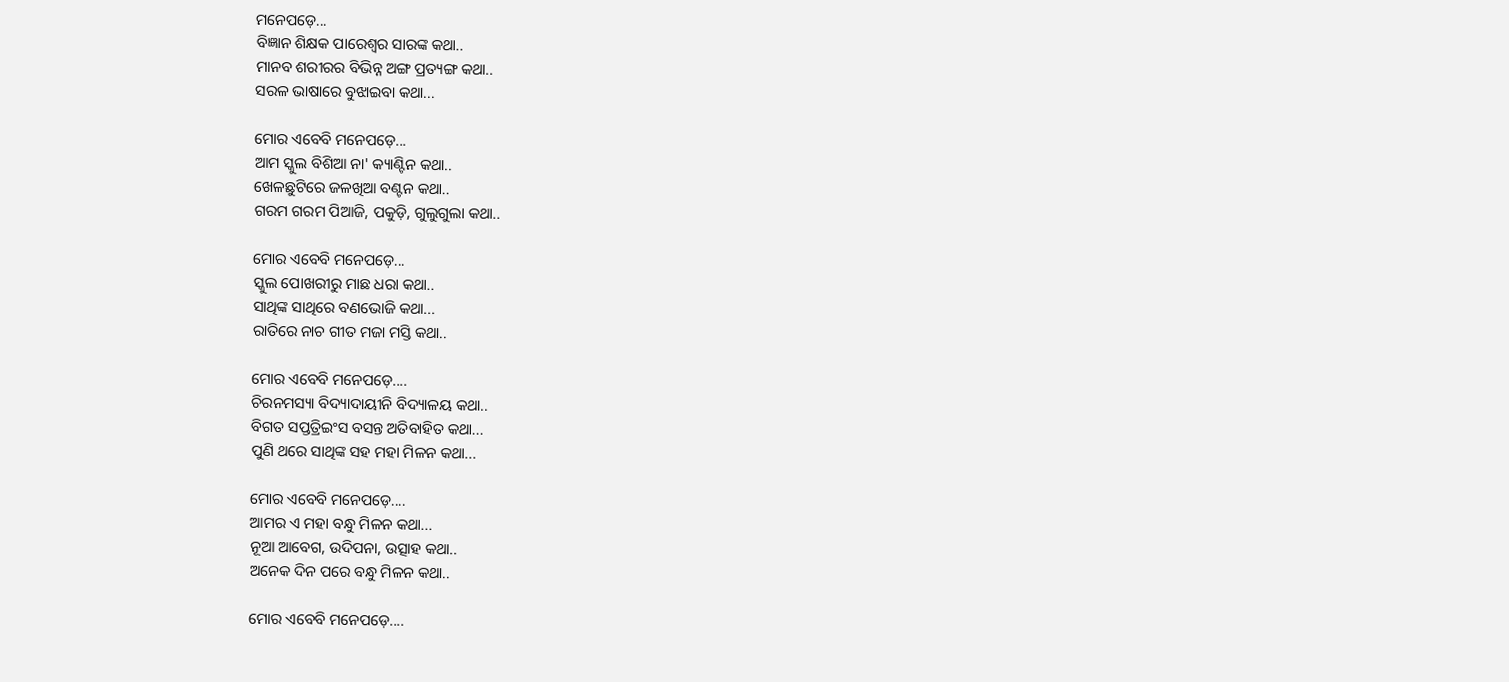ମନେପଡ଼େ...
ବିଜ୍ଞାନ ଶିକ୍ଷକ ପାରେଶ୍ୱର ସାରଙ୍କ କଥା..
ମାନବ ଶରୀରର ବିଭିନ୍ନ ଅଙ୍ଗ ପ୍ରତ୍ୟଙ୍ଗ କଥା..
ସରଳ ଭାଷାରେ ବୁଝାଇବା କଥା...

ମୋର ଏବେବି ମନେପଡ଼େ...
ଆମ ସ୍କୁଲ ବିଶିଆ ନା' କ୍ୟାଣ୍ଟିନ କଥା..
ଖେଳଛୁଟିରେ ଜଳଖିଆ ବଣ୍ଟନ କଥା..
ଗରମ ଗରମ ପିଆଜି, ପକୁଡ଼ି, ଗୁଲୁଗୁଲା କଥା..

ମୋର ଏବେବି ମନେପଡ଼େ...
ସ୍କୁଲ ପୋଖରୀରୁ ମାଛ ଧରା କଥା..
ସାଥିଙ୍କ ସାଥିରେ ବଣଭୋଜି କଥା...
ରାତିରେ ନାଚ ଗୀତ ମଜା ମସ୍ତି କଥା..

ମୋର ଏବେବି ମନେପଡ଼େ....
ଚିରନମସ୍ୟା ବିଦ୍ୟାଦାୟୀନି ବିଦ୍ୟାଳୟ କଥା..
ବିଗତ ସପ୍ତତ୍ରିଇଂସ ବସନ୍ତ ଅତିବାହିତ କଥା...
ପୁଣି ଥରେ ସାଥିଙ୍କ ସହ ମହା ମିଳନ କଥା...

ମୋର ଏବେବି ମନେପଡ଼େ....
ଆମର ଏ ମହା ବନ୍ଧୁ ମିଳନ କଥା...
ନୂଆ ଆବେଗ, ଉଦିପନା, ଉତ୍ସାହ କଥା..
ଅନେକ ଦିନ ପରେ ବନ୍ଧୁ ମିଳନ କଥା..

ମୋର ଏବେବି ମନେପଡ଼େ....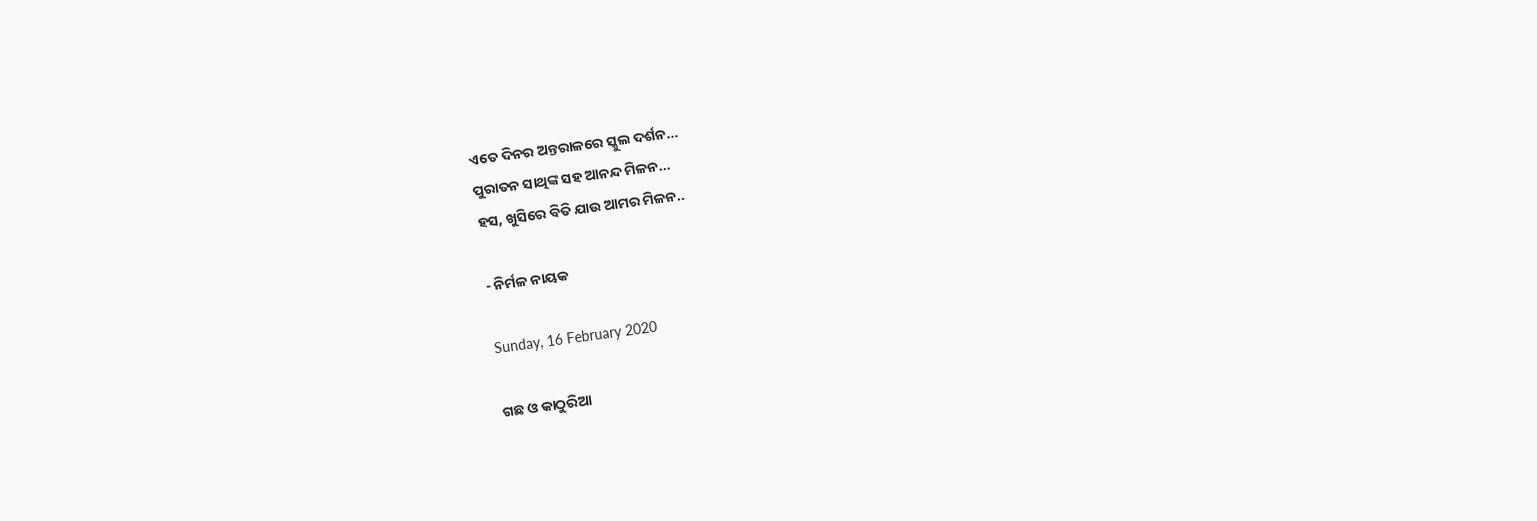ଏତେ ଦିନର ଅନ୍ତରାଳରେ ସ୍କୁଲ ଦର୍ଶନ...
ପୁରାତନ ସାଥିଙ୍କ ସହ ଆନନ୍ଦ ମିଳନ...
ହସ, ଖୁସିରେ ବିତି ଯାଉ ଆମର ମିଳନ..

- ନିର୍ମଳ ନାୟକ

Sunday, 16 February 2020

ଗଛ ଓ କାଠୁରିଆ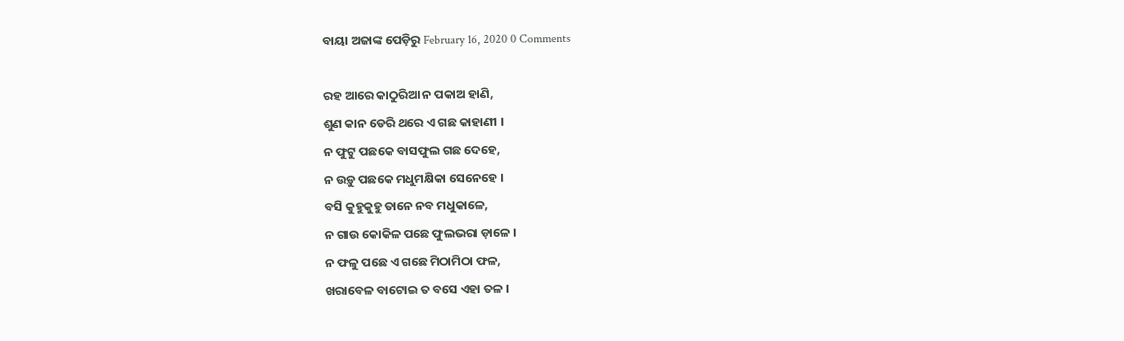ବାୟା ଅଜାଙ୍କ ପେଡ଼ିରୁ February 16, 2020 0 Comments

ରହ ଆରେ କାଠୁରିଆ ନ ପକାଅ ହାଣି,
ଶୁଣ କାନ ଡେରି ଥରେ ଏ ଗଛ କାହାଣୀ ।
ନ ଫୁଟୁ ପଛକେ ବାସଫୁଲ ଗଛ ଦେହେ,
ନ ଉଡ଼ୁ ପଛକେ ମଧୁମକ୍ଷିକା ସେନେହେ ।
ବସି କୁହୁକୁହୁ ତାନେ ନବ ମଧୁକାଳେ,
ନ ଗାଉ କୋକିଳ ପଛେ ଫୁଲଭରା ଡ଼ାଳେ ।
ନ ଫଳୁ ପଛେ ଏ ଗଛେ ମିଠାମିଠା ଫଳ,
ଖରାବେଳ ବାଟୋଇ ତ ବସେ ଏହା ତଳ ।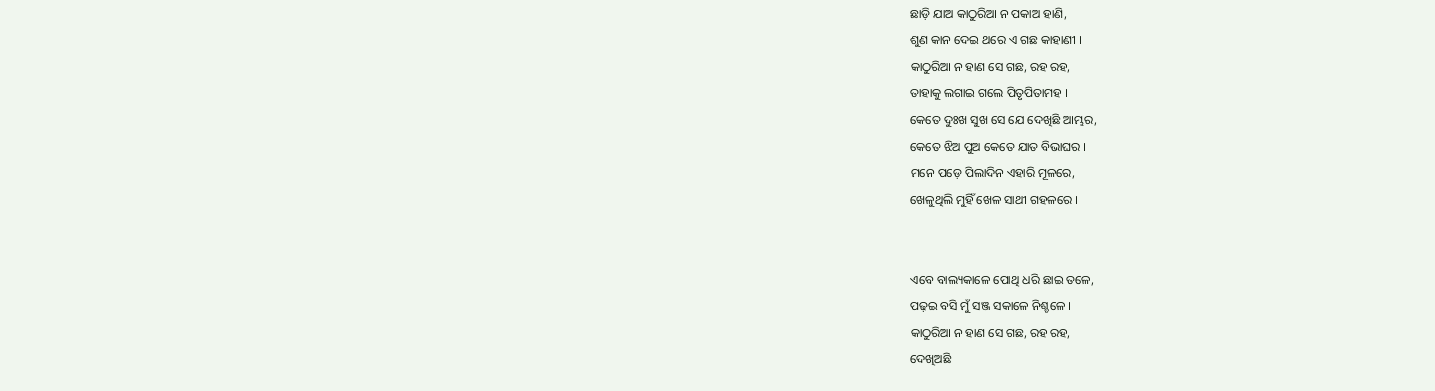ଛାଡ଼ି ଯାଅ କାଠୁରିଆ ନ ପକାଅ ହାଣି,
ଶୁଣ କାନ ଦେଇ ଥରେ ଏ ଗଛ କାହାଣୀ ।
କାଠୁରିଆ ନ ହାଣ ସେ ଗଛ, ରହ ରହ,
ତାହାକୁ ଲଗାଇ ଗଲେ ପିତୃପିତାମହ ।
କେତେ ଦୁଃଖ ସୁଖ ସେ ଯେ ଦେଖିଛି ଆମ୍ଭର,
କେତେ ଝିଅ ପୁଅ କେତେ ଯାତ ବିଭାଘର ।
ମନେ ପଡ଼େ ପିଲାଦିନ ଏହାରି ମୂଳରେ,
ଖେଳୁଥିଲି ମୁହିଁ ଖେଳ ସାଥୀ ଗହଳରେ ।


ଏବେ ବାଲ୍ୟକାଳେ ପୋଥି ଧରି ଛାଇ ତଳେ,
ପଢ଼ଇ ବସି ମୁଁ ସଞ୍ଜ ସକାଳେ ନିଶ୍ଚଳେ ।
କାଠୁରିଆ ନ ହାଣ ସେ ଗଛ, ରହ ରହ,
ଦେଖିଅଛି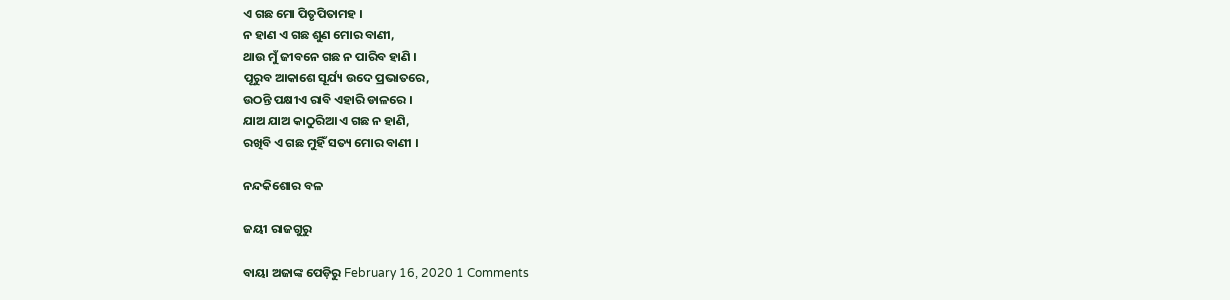ଏ ଗଛ ମୋ ପିତୃପିତାମହ ।
ନ ହାଣ ଏ ଗଛ ଶୁଣ ମୋର ବାଣୀ,
ଥାଉ ମୁଁ ଜୀବନେ ଗଛ ନ ପାରିବ ହାଣି ।
ପୂରୁବ ଆକାଶେ ସୂର୍ଯ୍ୟ ଉଦେ ପ୍ରଭାତରେ,
ଉଠନ୍ତି ପକ୍ଷୀଏ ରାବି ଏହାରି ଡାଳରେ ।
ଯାଅ ଯାଅ କାଠୁରିଆ ଏ ଗଛ ନ ହାଣି,
ରଖିବି ଏ ଗଛ ମୁହିଁ ସତ୍ୟ ମୋର ବାଣୀ ।

ନନ୍ଦକିଶୋର ବଳ

ଜୟୀ ରାଜଗୁରୁ

ବାୟା ଅଜାଙ୍କ ପେଡ଼ିରୁ February 16, 2020 1 Comments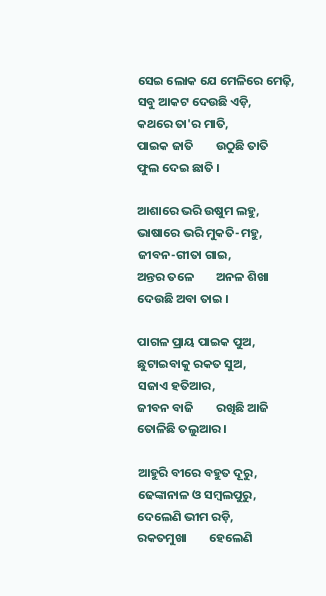ସେଇ ଲୋକ ଯେ ମେଳିରେ ମେଢ଼ି,
ସବୁ ଆକଟ ଦେଉଛି ଏଡ଼ି,
କଥରେ ତା'ର ମାତି,
ପାଇକ ଜାତି        ଉଠୁଛି ତାତି
ଫୁଲ ଦେଇ ଛାତି ।

ଆଶାରେ ଭରି ଉଷୁମ ଲହୁ,
ଭାଷାରେ ଭରି ମୁକତି-ମହୁ,
ଜୀବନ-ଗୀତା ଗାଇ,
ଅନ୍ତର ତଳେ        ଅନଳ ଶିଖା
ଦେଉଛି ଅବା ତାଇ ।

ପାଗଳ ପ୍ରାୟ ପାଇକ ପୁଅ,
ଛୁଟାଇବାକୁ ରକତ ସୁଅ,
ସଜାଏ ହତିଆର,
ଜୀବନ ବାଜି        ରଖିଛି ଆଜି
ତୋଳିଛି ତଲୁଆର ।

ଆହୁରି ବୀରେ ବହୁତ ଦୂରୁ,
ଢେଙ୍କାନାଳ ଓ ସମ୍ବଲପୁରୁ,
ଦେଲେଣି ଭୀମ ରଡ଼ି,
ରକତମୁଖା        ହେଲେଣି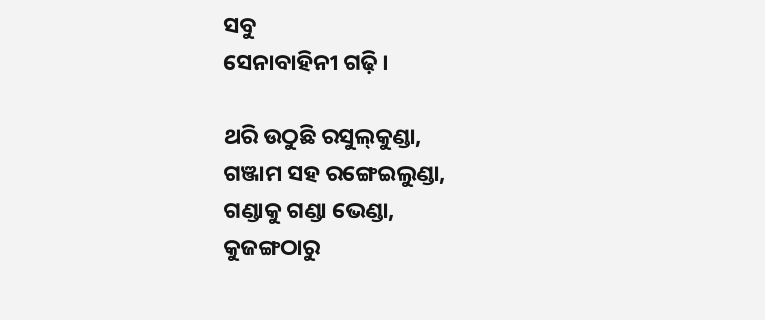ସବୁ
ସେନାବାହିନୀ ଗଢ଼ି ।

ଥରି ଉଠୁଛି ରସୁଲ୍‌କୁଣ୍ଡା,
ଗଞ୍ଜାମ ସହ ରଙ୍ଗେଇଲୁଣ୍ଡା,
ଗଣ୍ଡାକୁ ଗଣ୍ଡା ଭେଣ୍ଡା,
କୁଜଙ୍ଗଠାରୁ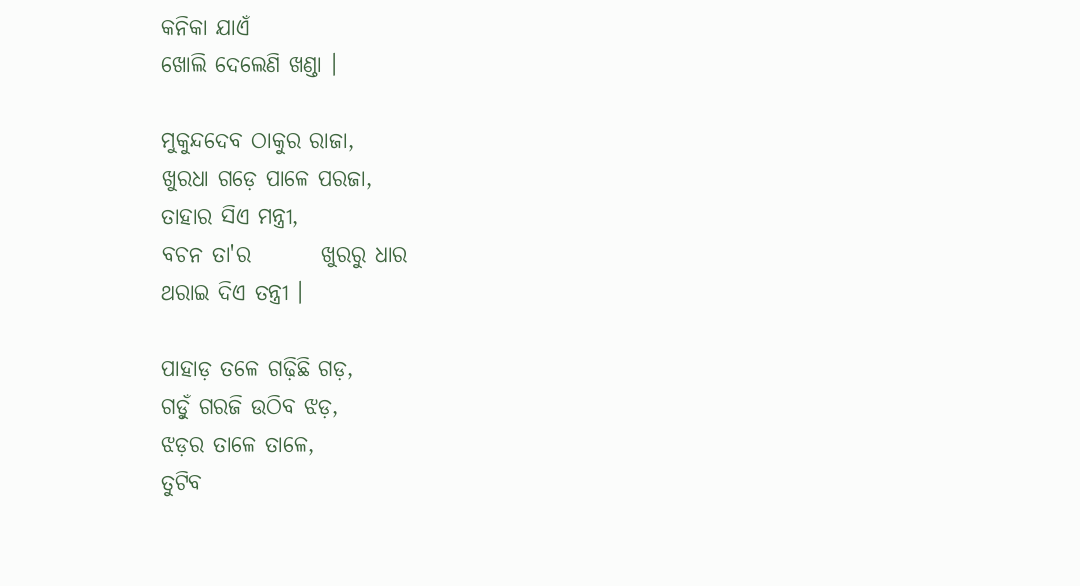କନିକା ଯାଏଁ
ଖୋଲି ଦେଲେଣି ଖଣ୍ଡା ।

ମୁକୁନ୍ଦଦେବ ଠାକୁର ରାଜା,
ଖୁରଧା ଗଡ଼େ ପାଳେ ପରଜା,
ତାହାର ସିଏ ମନ୍ତ୍ରୀ,
ବଚନ ତା'ର        ଖୁରରୁ ଧାର
ଥରାଇ ଦିଏ ତନ୍ତ୍ରୀ ।

ପାହାଡ଼ ତଳେ ଗଢ଼ିଛି ଗଡ଼,
ଗଡ଼ୁଁ ଗରଜି ଉଠିବ ଝଡ଼,
ଝଡ଼ର ତାଳେ ତାଳେ,
ତୁଟିବ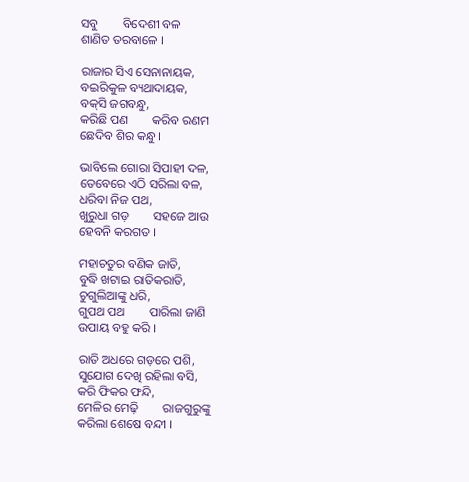ସବୁ        ବିଦେଶୀ ବଳ
ଶାଣିତ ତରବାଳେ ।

ରାଜାର ସିଏ ସେନାନାୟକ,
ବଇରିକୁଳ ବ୍ୟଥାଦାୟକ,
ବକ୍‌ସି ଜଗବନ୍ଧୁ,
କରିଛି ପଣ        କରିବ ରଣମ
ଛେଦିବ ଶିର କନ୍ଧୁ ।

ଭାବିଲେ ଗୋରା ସିପାହୀ ଦଳ,
ତେବେରେ ଏଠି ସରିଲା ବଳ,
ଧରିବା ନିଜ ପଥ,
ଖୁରୁଧା ଗଡ଼        ସହଜେ ଆଉ
ହେବନି କରଗତ ।

ମହାଚତୁର ବଣିକ ଜାତି,
ବୁଦ୍ଧି ଖଟାଇ ରାତିକରାତି,
ଚୁଗୁଲିଆଙ୍କୁ ଧରି,
ଗୁପଥ ପଥ        ପାରିଲା ଜାଣି
ଉପାୟ ବହୁ କରି ।

ରାତି ଅଧରେ ଗଡ଼ରେ ପଶି,
ସୁଯୋଗ ଦେଖି ରହିଲା ବସି,
କରି ଫିକର ଫନ୍ଦି,
ମେଳିର ମେଢ଼ି        ରାଜଗୁରୁଙ୍କୁ
କରିଲା ଶେଷେ ବନ୍ଦୀ ।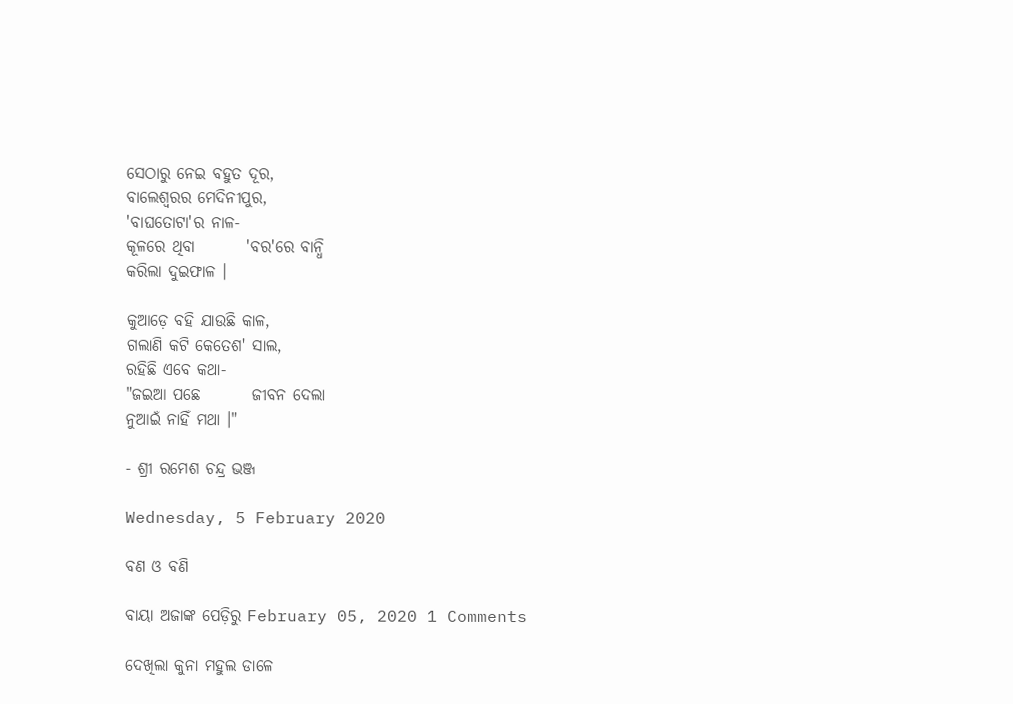ସେଠାରୁ ନେଇ ବହୁତ ଦୂର,
ବାଲେଶ୍ୱରର ମେଦିନୀପୁର,
'ବାଘତୋଟା'ର ନାଳ-
କୂଳରେ ଥିବା        'ବର'ରେ ବାନ୍ଧି
କରିଲା ଦୁଇଫାଳ ।

କୁଆଡ଼େ ବହି ଯାଉଛି କାଳ,
ଗଲାଣି କଟି କେତେଶ' ସାଲ,
ରହିଛି ଏବେ କଥା-
"ଜଇଆ ପଛେ        ଜୀବନ ଦେଲା
ନୁଆଇଁ ନାହିଁ ମଥା ।"

- ଶ୍ରୀ ରମେଶ ଚନ୍ଦ୍ର ଭଞ୍ଜ

Wednesday, 5 February 2020

ବଣ ଓ ବଣି

ବାୟା ଅଜାଙ୍କ ପେଡ଼ିରୁ February 05, 2020 1 Comments

ଦେଖିଲା କୁନା ମହୁଲ ଡାଳେ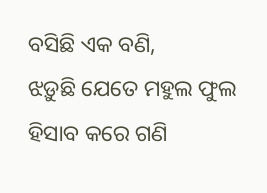ବସିଛି ଏକ ବଣି,
ଝଡ଼ୁଛି ଯେତେ ମହୁଲ ଫୁଲ ହିସାବ କରେ ଗଣି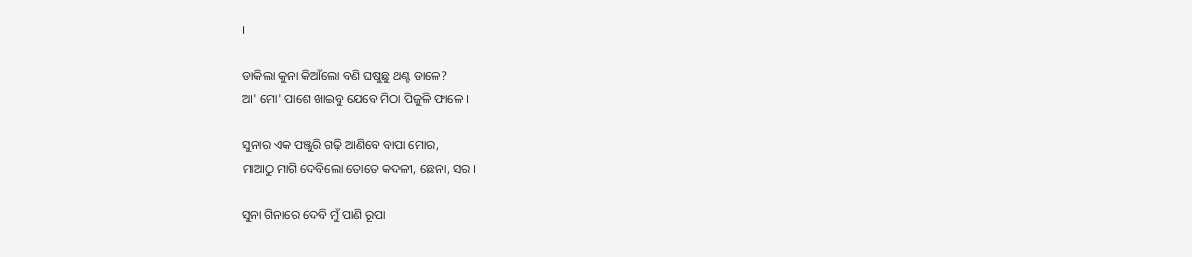।

ଡାକିଲା କୁନା କିଆଁଲୋ ବଣି ଘଷୁଛୁ ଥଣ୍ଟ ଡାଳେ?
ଆ' ମୋ' ପାଶେ ଖାଇବୁ ଯେବେ ମିଠା ପିଜୁଳି ଫାଳେ ।

ସୁନାର ଏକ ପଞ୍ଜୁରି ଗଢ଼ି ଆଣିବେ ବାପା ମୋର,
ମାଆଠୁ ମାଗି ଦେବିଲୋ ତୋତେ କଦଳୀ, ଛେନା, ସର ।

ସୁନା ଗିନାରେ ଦେବି ମୁଁ ପାଣି ରୂପା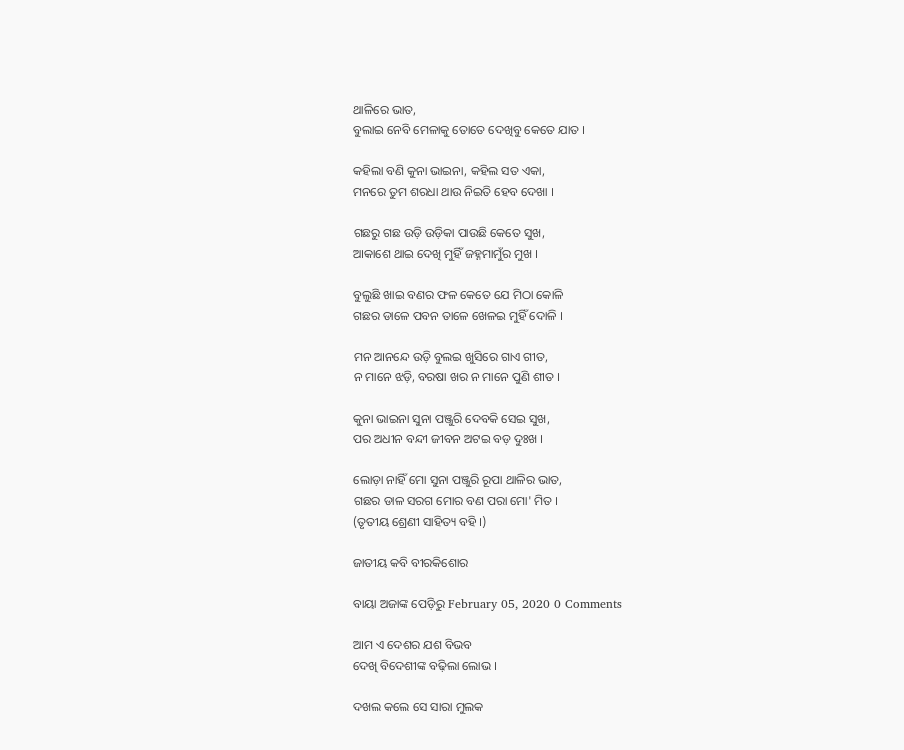ଥାଳିରେ ଭାତ,
ବୁଲାଇ ନେବି ମେଳାକୁ ତୋତେ ଦେଖିବୁ କେତେ ଯାତ ।

କ‌ହିଲା ବଣି କୁନା ଭାଇନା, କ‌ହିଲ ସତ ଏକା,
ମନରେ ତୁମ ଶରଧା ଥାଉ ନିଇତି ହେବ ଦେଖା ।

ଗଛରୁ ଗଛ ଉଡ଼ି ଉଡ଼ିକା ପାଉଛି କେତେ ସୁଖ,
ଆକାଶେ ଥାଇ ଦେଖି ମୁହିଁ ଜ‌ହ୍ନମାମୁଁର ମୁଖ ।

ବୁଲୁଛି ଖାଇ ବଣର ଫଳ କେତେ ଯେ ମିଠା କୋଳି
ଗଛର ଡାଳେ ପବନ ତାଳେ ଖେଳଇ ମୁହିଁ ଦୋଳି ।

ମନ ଆନନ୍ଦେ ଉଡ଼ି ବୁଲଇ ଖୁସିରେ ଗାଏ ଗୀତ,
ନ ମାନେ ଝଡ଼ି, ବରଷା ଖର ନ ମାନେ ପୁଣି ଶୀତ ।

କୁନା ଭାଇନା ସୁନା ପଞ୍ଜୁରି ଦେବକି ସେଇ ସୁଖ,
ପର ଅଧୀନ ବନ୍ଦୀ ଜୀବନ ଅଟଇ ବଡ଼ ଦୁଃଖ ।

ଲୋଡ଼ା ନାହିଁ ମୋ ସୁନା ପଞ୍ଜୁରି ରୂପା ଥାଳିର ଭାତ,
ଗଛର ଡାଳ ସରଗ ମୋର ବଣ ପରା ମୋ' ମିତ ।
(ତୃତୀୟ ଶ୍ରେଣୀ ସାହିତ୍ୟ ବ‌ହି ।)

ଜାତୀୟ କବି ବୀରକିଶୋର

ବାୟା ଅଜାଙ୍କ ପେଡ଼ିରୁ February 05, 2020 0 Comments

ଆମ ଏ ଦେଶର ଯଶ ବିଭବ
ଦେଖି ବିଦେଶୀଙ୍କ ବଢ଼ିଲା ଲୋଭ ।

ଦଖଲ କଲେ ସେ ସାରା ମୁଲକ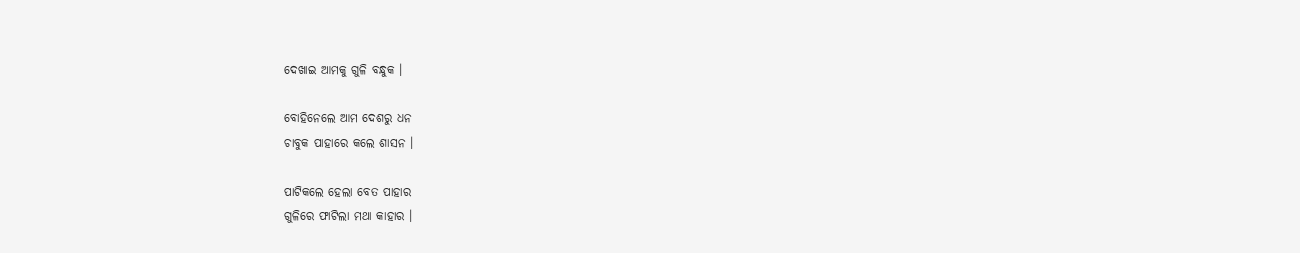ଦେଖାଇ ଆମକୁ ଗୁଳି ବନ୍ଧୁକ ।

ବୋହିନେଲେ ଆମ ଦେଶରୁ ଧନ
ଚାବୁକ ପାହାରେ କଲେ ଶାସନ ।

ପାଟିକଲେ ହେଲା ବେତ ପାହାର
ଗୁଳିରେ ଫାଟିଲା ମଥା କାହାର ।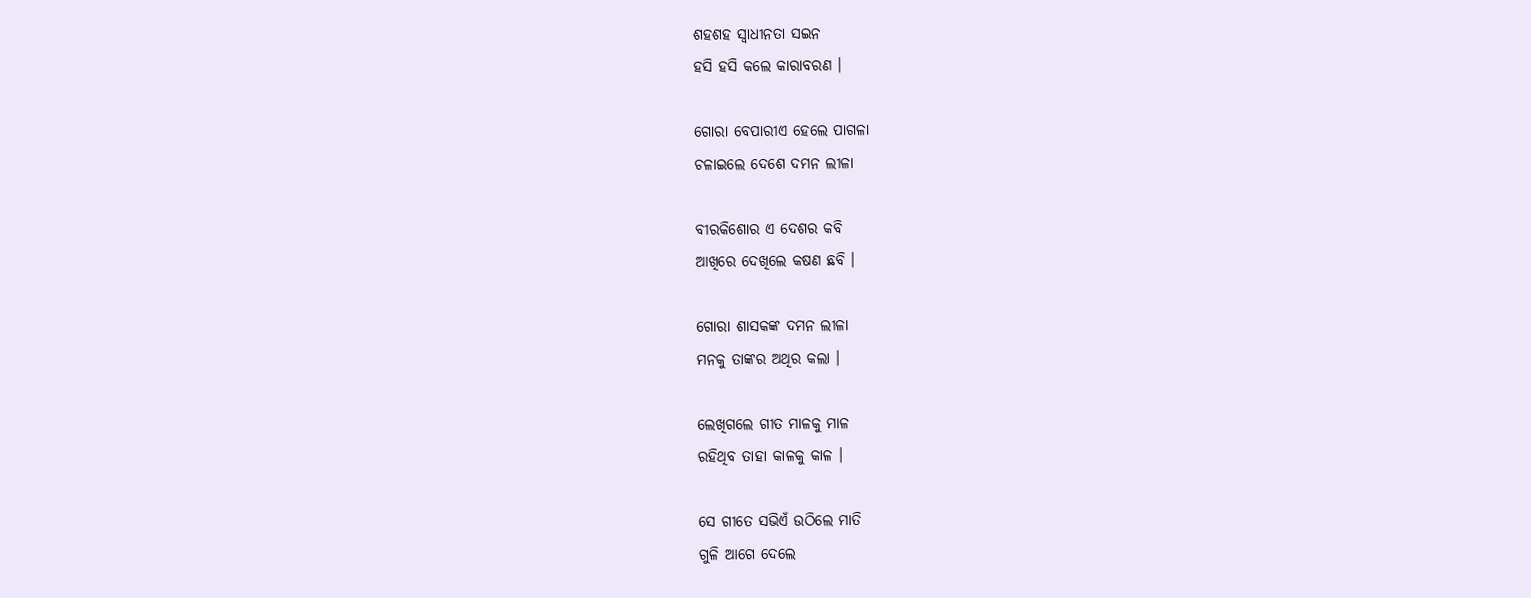ଶହଶହ ସ୍ୱାଧୀନତା ସଇନ
ହସି ହସି କଲେ କାରାବରଣ ।

ଗୋରା ବେପାରୀଏ ହେଲେ ପାଗଳା
ଚଳାଇଲେ ଦେଶେ ଦମନ ଲୀଳା

ବୀରକିଶୋର ଏ ଦେଶର କବି
ଆଖିରେ ଦେଖିଲେ କଷଣ ଛବି ।

ଗୋରା ଶାସକଙ୍କ ଦମନ ଲୀଳା
ମନ‌କୁ ତାଙ୍କର ଅଥିର କଲା ।

ଲେଖିଗଲେ ଗୀତ ମାଳକୁ ମାଳ
ରହିଥିବ ତାହା କାଳକୁ କାଳ ।

ସେ ଗୀତେ ସଭିଏଁ ଉଠିଲେ ମାତି
ଗୁଳି ଆଗେ ଦେଲେ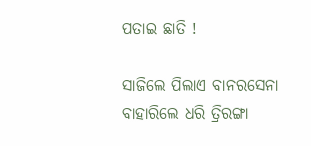ପତାଇ ଛାତି !

ସାଜିଲେ ପିଲାଏ ବାନରସେନା
ବାହାରିଲେ ଧରି ତ୍ରିରଙ୍ଗା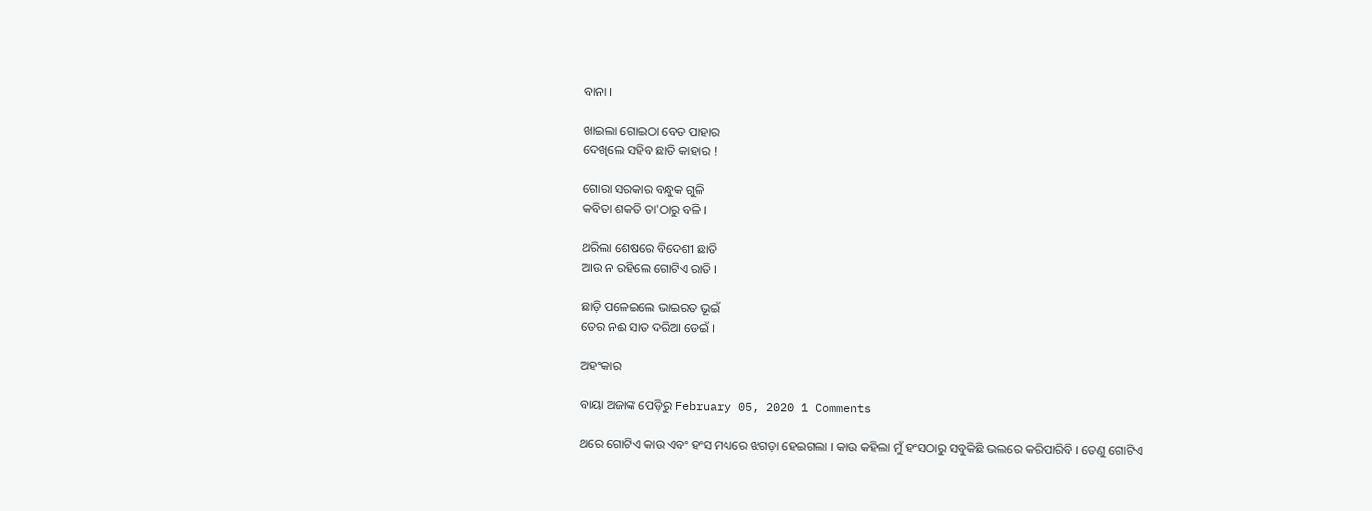ବାନା ।

ଖାଇଲା ଗୋଇଠା ବେତ ପାହାର
ଦେଖିଲେ ସ‌ହିବ ଛାତି କାହାର !

ଗୋରା ସରକାର ବନ୍ଧୁକ ଗୁଳି
କବିତା ଶକତି ତା'ଠାରୁ ବଳି ।

ଥରିଲା ଶେଷରେ ବିଦେଶୀ ଛାତି
ଆଉ ନ ରହିଲେ ଗୋଟିଏ ରାତି ।

ଛାଡ଼ି ପଳେଇଲେ ଭାଇରତ ଭୂଇଁ
ତେର ନଈ ସାତ ଦରିଆ ଡେଇଁ ।

ଅହଂକାର

ବାୟା ଅଜାଙ୍କ ପେଡ଼ିରୁ February 05, 2020 1 Comments

ଥରେ ଗୋଟିଏ କାଉ ଏବଂ ହଂସ ମଧ୍ୟରେ ଝଗଡ଼ା ହେଇଗଲା । କାଉ କହିଲା ମୁଁ ହଂସଠାରୁ ସବୁକିଛି ଭଲରେ କରିପାରିବି । ତେଣୁ ଗୋଟିଏ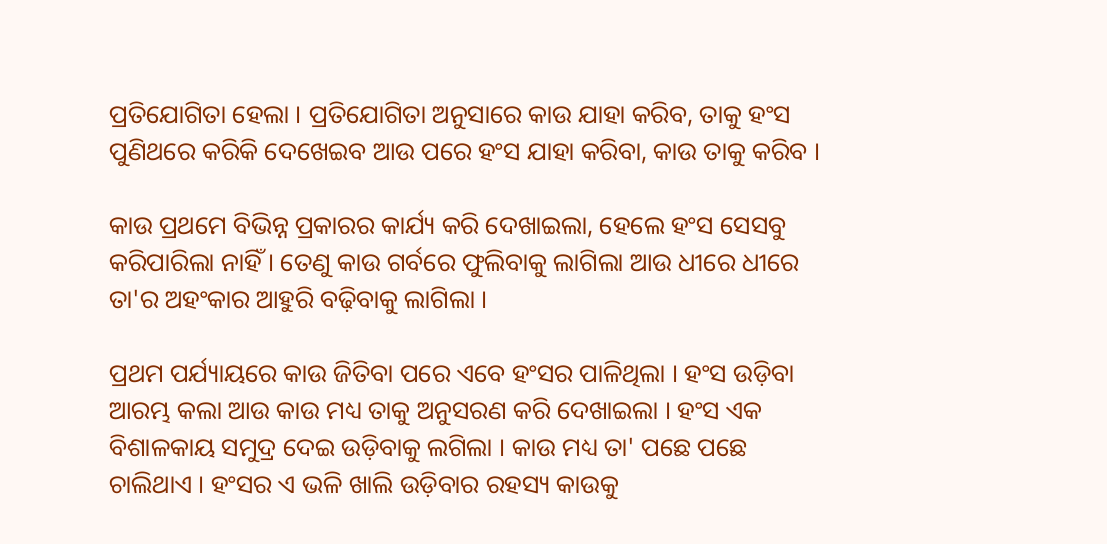ପ୍ରତିଯୋଗିତା ହେଲା । ପ୍ରତିଯୋଗିତା ଅନୁସାରେ କାଉ ଯାହା କରିବ, ତାକୁ ହଂସ ପୁଣିଥରେ କରିକି ଦେଖେଇବ ଆଉ ପରେ ହଂସ ଯାହା କରିବା, କାଉ ତାକୁ କରିବ ।

କାଉ ପ୍ରଥମେ ବିଭିନ୍ନ ପ୍ରକାରର କାର୍ଯ୍ୟ କରି ଦେଖାଇଲା, ହେଲେ ହଂସ ସେସବୁ କରିପାରିଲା ନାହିଁ । ତେଣୁ କାଉ ଗର୍ବରେ ଫୁଲିବାକୁ ଲାଗିଲା ଆଉ ଧୀରେ ଧୀରେ ତା'ର ଅହଂକାର ଆହୁରି ବଢ଼ିବାକୁ ଲାଗିଲା ।

ପ୍ରଥମ ପର୍ଯ୍ୟାୟରେ କାଉ ଜିତିବା ପରେ ଏବେ ହଂସର ପାଳିଥିଲା । ହଂସ ଉଡ଼ିବା ଆରମ୍ଭ କଲା ଆଉ କାଉ ମଧ୍ୟ ତାକୁ ଅନୁସରଣ କରି ଦେଖାଇଲା । ହଂସ ଏକ ବିଶାଳକାୟ ସମୁଦ୍ର ଦେଇ ଉଡ଼ିବାକୁ ଲଗିଲା । କାଉ ମଧ୍ୟ ତା' ପଛେ ପଛେ ଚାଲିଥାଏ । ହଂସର ଏ ଭଳି ଖାଲି ଉଡ଼ିବାର ରହସ୍ୟ କାଉକୁ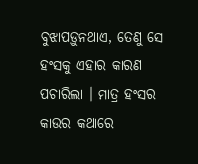ବୁଝାପଡ଼ୁନଥାଏ, ତେଣୁ ସେ ହଂସକୁ ଏହାର କାରଣ ପଚାରିଲା । ମାତ୍ର ହଂସର କାଉର କଥାରେ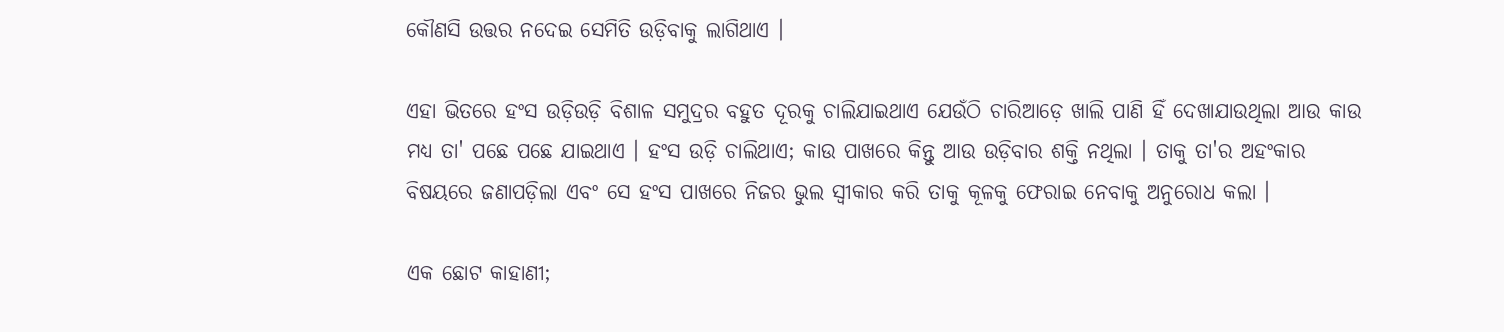କୌଣସି ଉତ୍ତର ନଦେଇ ସେମିତି ଉଡ଼ିବାକୁ ଲାଗିଥାଏ ।

ଏହା ଭିତରେ ହଂସ ଉଡ଼ିଉଡ଼ି ବିଶାଳ ସମୁଦ୍ରର ବହୁତ ଦୂରକୁ ଚାଲିଯାଇଥାଏ ଯେଉଁଠି ଚାରିଆଡ଼େ ଖାଲି ପାଣି ହିଁ ଦେଖାଯାଉଥିଲା ଆଉ କାଉ ମଧ୍ୟ ତା' ପଛେ ପଛେ ଯାଇଥାଏ । ହଂସ ଉଡ଼ି ଚାଲିଥାଏ; କାଉ ପାଖରେ କିନ୍ତୁ ଆଉ ଉଡ଼ିବାର ଶକ୍ତି ନଥିଲା । ତାକୁ ତା'ର ଅହଂକାର ବିଷୟରେ ଜଣାପଡ଼ିଲା ଏବଂ ସେ ହଂସ ପାଖରେ ନିଜର ଭୁଲ ସ୍ୱୀକାର କରି ତାକୁ କୂଳକୁ ଫେରାଇ ନେବାକୁ ଅନୁରୋଧ କଲା ।

ଏକ ଛୋଟ କାହାଣୀ;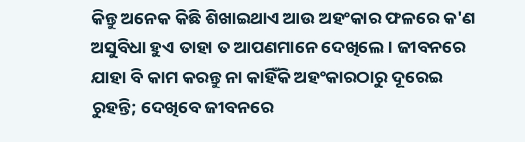କିନ୍ତୁ ଅନେକ କିଛି ଶିଖାଇଥାଏ ଆଉ ଅହଂକାର ଫଳରେ କ'ଣ ଅସୁବିଧା ହୁଏ ତାହା ତ ଆପଣମାନେ ଦେଖିଲେ । ଜୀବନରେ ଯାହା ବି କାମ କରନ୍ତୁ ନା କାହିଁକି ଅହଂକାରଠାରୁ ଦୂରେଇ ରୁହନ୍ତି; ଦେଖିବେ ଜୀବନରେ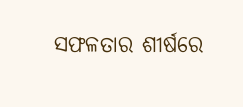ସଫଳତାର ଶୀର୍ଷରେ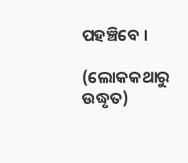ପହଞ୍ଚିବେ ।

(ଲୋକକଥାରୁ ଉଦ୍ଧୃତ)